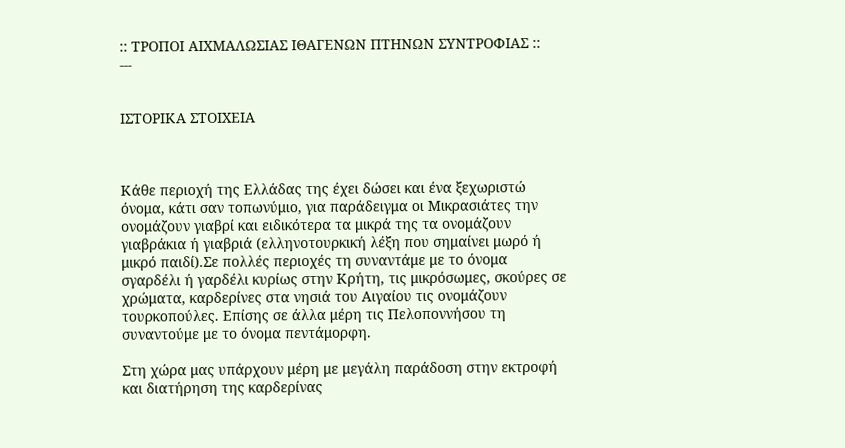:: ΤΡΟΠΟΙ ΑΙΧΜΑΛΩΣΙΑΣ ΙΘΑΓΕΝΩΝ ΠΤΗΝΩΝ ΣΥΝΤΡΟΦΙΑΣ ::
---


ΙΣΤΟΡΙΚΑ ΣΤΟΙΧΕΙΑ



Κάθε περιοχή της Ελλάδας της έχει δώσει και ένα ξεχωριστώ όνομα, κάτι σαν τοπωνύμιο, για παράδειγμα οι Μικρασιάτες την ονομάζουν γιαβρί και ειδικότερα τα μικρά της τα ονομάζουν γιαβράκια ή γιαβριά (ελληνοτουρκική λέξη που σημαίνει μωρό ή μικρό παιδί).Σε πολλές περιοχές τη συναντάμε με το όνομα σγαρδέλι ή γαρδέλι κυρίως στην Κρήτη, τις μικρόσωμες, σκούρες σε χρώματα, καρδερίνες στα νησιά του Αιγαίου τις ονομάζουν τουρκοπούλες. Επίσης σε άλλα μέρη τις Πελοποννήσου τη συναντούμε με το όνομα πεντάμορφη.

Στη χώρα μας υπάρχουν μέρη με μεγάλη παράδοση στην εκτροφή και διατήρηση της καρδερίνας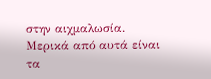στην αιχμαλωσία. Μερικά από αυτά είναι τα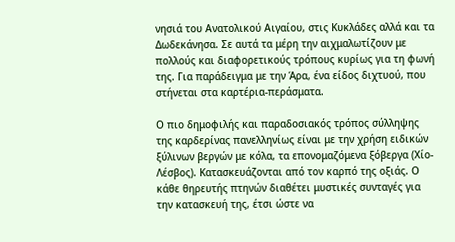νησιά του Ανατολικού Αιγαίου, στις Κυκλάδες αλλά και τα Δωδεκάνησα. Σε αυτά τα μέρη την αιχμαλωτίζουν με πολλούς και διαφορετικούς τρόπους κυρίως για τη φωνή της. Για παράδειγμα με την Άρα, ένα είδος διχτυού, που στήνεται στα καρτέρια-περάσματα.

Ο πιο δημοφιλής και παραδοσιακός τρόπος σύλληψης της καρδερίνας πανελληνίως είναι με την χρήση ειδικών ξύλινων βεργών με κόλα, τα επονομαζόμενα ξόβεργα (Χίο-Λέσβος). Κατασκευάζονται από τον καρπό της οξιάς. Ο κάθε θηρευτής πτηνών διαθέτει μυστικές συνταγές για την κατασκευή της, έτσι ώστε να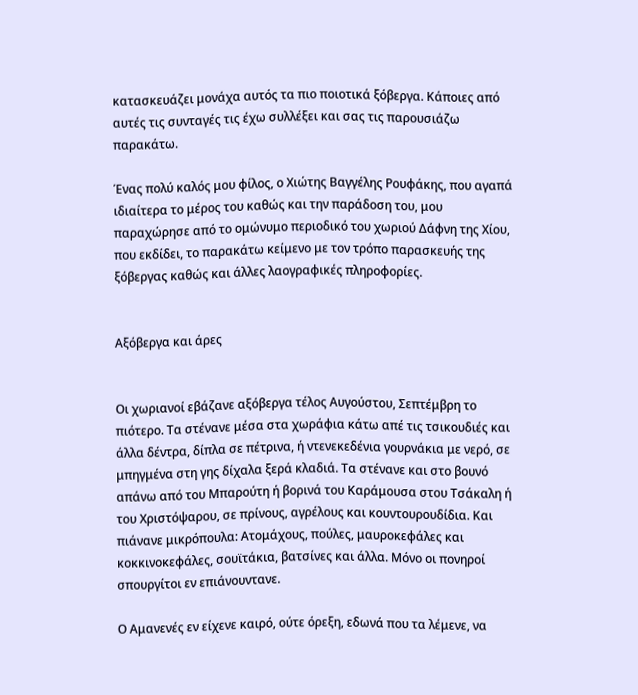κατασκευάζει μονάχα αυτός τα πιο ποιοτικά ξόβεργα. Κάποιες από αυτές τις συνταγές τις έχω συλλέξει και σας τις παρουσιάζω παρακάτω.

Ένας πολύ καλός μου φίλος, ο Χιώτης Βαγγέλης Ρουφάκης, που αγαπά ιδιαίτερα το μέρος του καθώς και την παράδοση του, μου παραχώρησε από το ομώνυμο περιοδικό του χωριού Δάφνη της Χίου, που εκδίδει, το παρακάτω κείμενο με τον τρόπο παρασκευής της ξόβεργας καθώς και άλλες λαογραφικές πληροφορίες.


Αξόβεργα και άρες


Οι χωριανοί εβάζανε αξόβεργα τέλος Αυγούστου, Σεπτέμβρη το πιότερο. Τα στένανε μέσα στα χωράφια κάτω απέ τις τσικουδιές και άλλα δέντρα, δίπλα σε πέτρινα, ή ντενεκεδένια γουρνάκια με νερό, σε μπηγμένα στη γης δίχαλα ξερά κλαδιά. Τα στένανε και στο βουνό απάνω από του Μπαρούτη ή βορινά του Καράμουσα στου Τσάκαλη ή του Χριστόψαρου, σε πρίνους, αγρέλους και κουντουρουδίδια. Και πιάνανε μικρόπουλα: Ατομάχους, πούλες, μαυροκεφάλες και κοκκινοκεφάλες, σουϊτάκια, βατσίνες και άλλα. Μόνο οι πονηροί σπουργίτοι εν επιάνουντανε.

Ο Αμανενές εν είχενε καιρό, ούτε όρεξη, εδωνά που τα λέμενε, να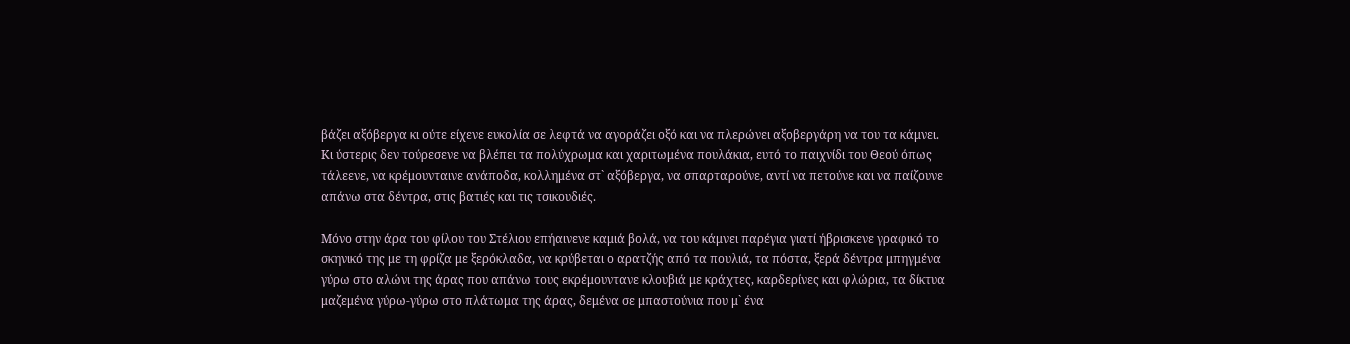βάζει αξόβεργα κι ούτε είχενε ευκολία σε λεφτά να αγοράζει οξό και να πλερώνει αξοβεργάρη να του τα κάμνει. Κι ύστερις δεν τούρεσενε να βλέπει τα πολύχρωμα και χαριτωμένα πουλάκια, ευτό το παιχνίδι του Θεού όπως τάλεενε, να κρέμουνταινε ανάποδα, κολλημένα στ` αξόβεργα, να σπαρταρούνε, αντί να πετούνε και να παίζουνε απάνω στα δέντρα, στις βατιές και τις τσικουδιές.

Μόνο στην άρα του φίλου του Στέλιου επήαινενε καμιά βολά, να του κάμνει παρέγια γιατί ήβρισκενε γραφικό το σκηνικό της με τη φρίζα με ξερόκλαδα, να κρύβεται ο αρατζής από τα πουλιά, τα πόστα, ξερά δέντρα μπηγμένα γύρω στο αλώνι της άρας που απάνω τους εκρέμουντανε κλουβιά με κράχτες, καρδερίνες και φλώρια, τα δίκτυα μαζεμένα γύρω-γύρω στο πλάτωμα της άρας, δεμένα σε μπαστούνια που μ` ένα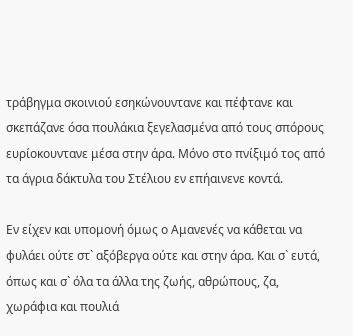τράβηγμα σκοινιού εσηκώνουντανε και πέφτανε και σκεπάζανε όσα πουλάκια ξεγελασμένα από τους σπόρους ευρίοκουντανε μέσα στην άρα. Μόνο στο πνίξιμό τος από τα άγρια δάκτυλα του Στέλιου εν επήαινενε κοντά.

Εν είχεν και υπομονή όμως ο Αμανενές να κάθεται να φυλάει ούτε στ` αξόβεργα ούτε και στην άρα. Και σ` ευτά, όπως και σ` όλα τα άλλα της ζωής, αθρώπους, ζα, χωράφια και πουλιά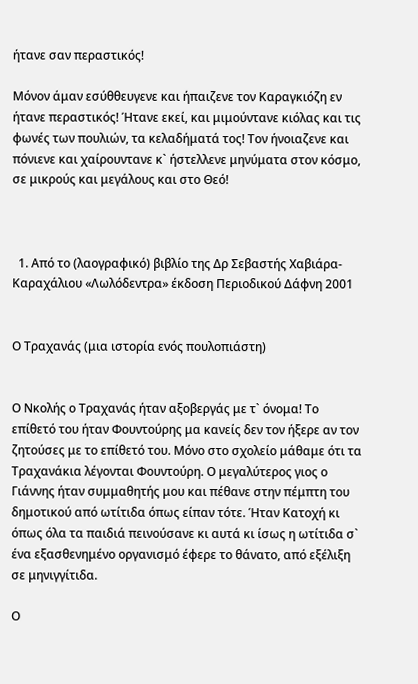ήτανε σαν περαστικός!

Μόνον άμαν εσύθθευγενε και ήπαιζενε τον Καραγκιόζη εν ήτανε περαστικός! Ήτανε εκεί, και μιμούντανε κιόλας και τις φωνές των πουλιών, τα κελαδήματά τος! Τον ήνοιαζενε και πόνιενε και χαίρουντανε κ` ήστελλενε μηνύματα στον κόσμο, σε μικρούς και μεγάλους και στο Θεό!



  1. Από το (λαογραφικό) βιβλίο της Δρ Σεβαστής Χαβιάρα-Καραχάλιου «Λωλόδεντρα» έκδοση Περιοδικού Δάφνη 2001


Ο Τραχανάς (μια ιστορία ενός πουλοπιάστη)


Ο Νκολής ο Τραχανάς ήταν αξοβεργάς με τ` όνομα! Το επίθετό του ήταν Φουντούρης μα κανείς δεν τον ήξερε αν τον ζητούσες με το επίθετό του. Μόνο στο σχολείο μάθαμε ότι τα Τραχανάκια λέγονται Φουντούρη. Ο μεγαλύτερος γιος ο Γιάννης ήταν συμμαθητής μου και πέθανε στην πέμπτη του δημοτικού από ωτίτιδα όπως είπαν τότε. Ήταν Κατοχή κι όπως όλα τα παιδιά πεινούσανε κι αυτά κι ίσως η ωτίτιδα σ` ένα εξασθενημένο οργανισμό έφερε το θάνατο, από εξέλιξη σε μηνιγγίτιδα.

Ο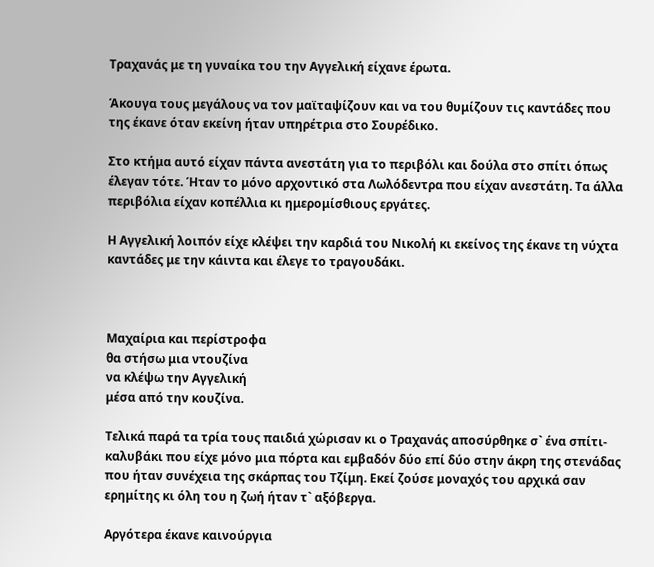Τραχανάς με τη γυναίκα του την Αγγελική είχανε έρωτα.

Άκουγα τους μεγάλους να τον μαϊταψίζουν και να του θυμίζουν τις καντάδες που της έκανε όταν εκείνη ήταν υπηρέτρια στο Σουρέδικο.

Στο κτήμα αυτό είχαν πάντα ανεστάτη για το περιβόλι και δούλα στο σπίτι όπως έλεγαν τότε. Ήταν το μόνο αρχοντικό στα Λωλόδεντρα που είχαν ανεστάτη. Τα άλλα περιβόλια είχαν κοπέλλια κι ημερομίσθιους εργάτες.

Η Αγγελική λοιπόν είχε κλέψει την καρδιά του Νικολή κι εκείνος της έκανε τη νύχτα καντάδες με την κάιντα και έλεγε το τραγουδάκι.



Μαχαίρια και περίστροφα
θα στήσω μια ντουζίνα
να κλέψω την Αγγελική
μέσα από την κουζίνα.

Τελικά παρά τα τρία τους παιδιά χώρισαν κι ο Τραχανάς αποσύρθηκε σ` ένα σπίτι-καλυβάκι που είχε μόνο μια πόρτα και εμβαδόν δύο επί δύο στην άκρη της στενάδας που ήταν συνέχεια της σκάρπας του Τζίμη. Εκεί ζούσε μοναχός του αρχικά σαν ερημίτης κι όλη του η ζωή ήταν τ` αξόβεργα.

Αργότερα έκανε καινούργια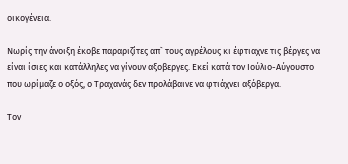οικογένεια.

Νωρίς την άνοιξη έκοβε παραριζίτες απ` τους αγρέλους κι έφτιαχνε τις βέργες να είναι ίσιες και κατάλληλες να γίνουν αξοβεργες. Εκεί κατά τον Ιούλιο-Αύγουστο που ωρίμαζε ο οξός, ο Τραχανάς δεν προλάβαινε να φτιάχνει αξόβεργα.

Τον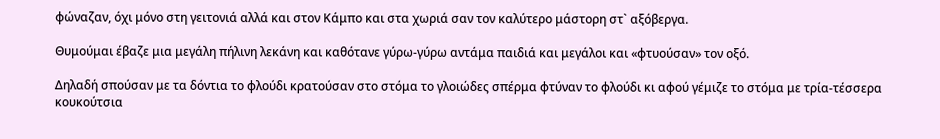φώναζαν, όχι μόνο στη γειτονιά αλλά και στον Κάμπο και στα χωριά σαν τον καλύτερο μάστορη στ` αξόβεργα.

Θυμούμαι έβαζε μια μεγάλη πήλινη λεκάνη και καθότανε γύρω-γύρω αντάμα παιδιά και μεγάλοι και «φτυούσαν» τον οξό.

Δηλαδή σπούσαν με τα δόντια το φλούδι κρατούσαν στο στόμα το γλοιώδες σπέρμα φτύναν το φλούδι κι αφού γέμιζε το στόμα με τρία-τέσσερα κουκούτσια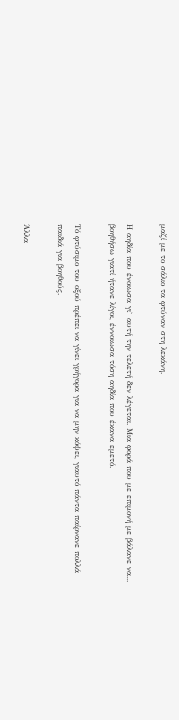μαζί με το σάλιο τα φτύναν στη λεκάνη.

Η αηδία που ένοιωσα γι` αυτή την τελετή δεν λέγεται. Μια φορά που με επιμονή με βάλανε να... βοηθήσω γιατί ήτανε λίγοι, έννοιωσα τόση αηδία που έκανα εμετό.

Τό φτύσιμο του οξού πρέπει να γίνει γρήγορα για να μην κόψει, γιαυτό πάντα παίρνανε πολλά παιδιά για βοηθούς.

Άλλα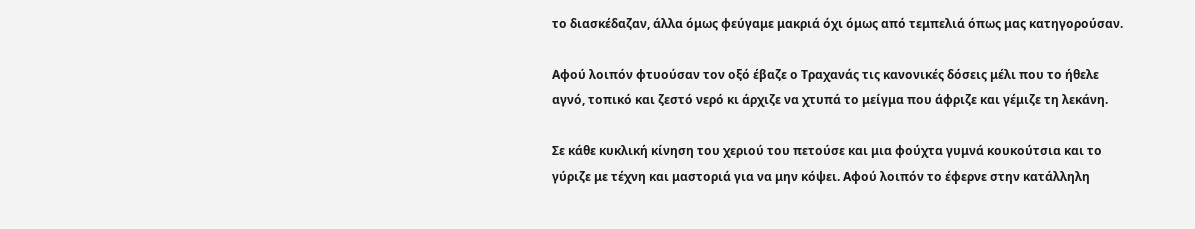το διασκέδαζαν, άλλα όμως φεύγαμε μακριά όχι όμως από τεμπελιά όπως μας κατηγορούσαν.

Αφού λοιπόν φτυούσαν τον οξό έβαζε ο Τραχανάς τις κανονικές δόσεις μέλι που το ήθελε αγνό, τοπικό και ζεστό νερό κι άρχιζε να χτυπά το μείγμα που άφριζε και γέμιζε τη λεκάνη.

Σε κάθε κυκλική κίνηση του χεριού του πετούσε και μια φούχτα γυμνά κουκούτσια και το γύριζε με τέχνη και μαστοριά για να μην κόψει. Αφού λοιπόν το έφερνε στην κατάλληλη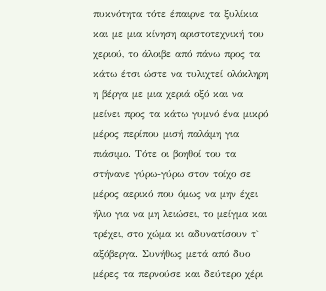πυκνότητα τότε έπαιρνε τα ξυλίκια και με μια κίνηση αριστοτεχνική του χεριού, το άλοιβε από πάνω προς τα κάτω έτσι ώστε να τυλιχτεί ολόκληρη η βέργα με μια χεριά οξό και να μείνει προς τα κάτω γυμνό ένα μικρό μέρος περίπου μισή παλάμη για πιάσιμο. Τότε οι βοηθοί του τα στήνανε γύρω-γύρω στον τοίχο σε μέρος αερικό που όμως να μην έχει ήλιο για να μη λειώσει, το μείγμα και τρέχει, στο χώμα κι αδυνατίσουν τ` αξόβεργα. Συνήθως μετά από δυο μέρες τα περνούσε και δεύτερο χέρι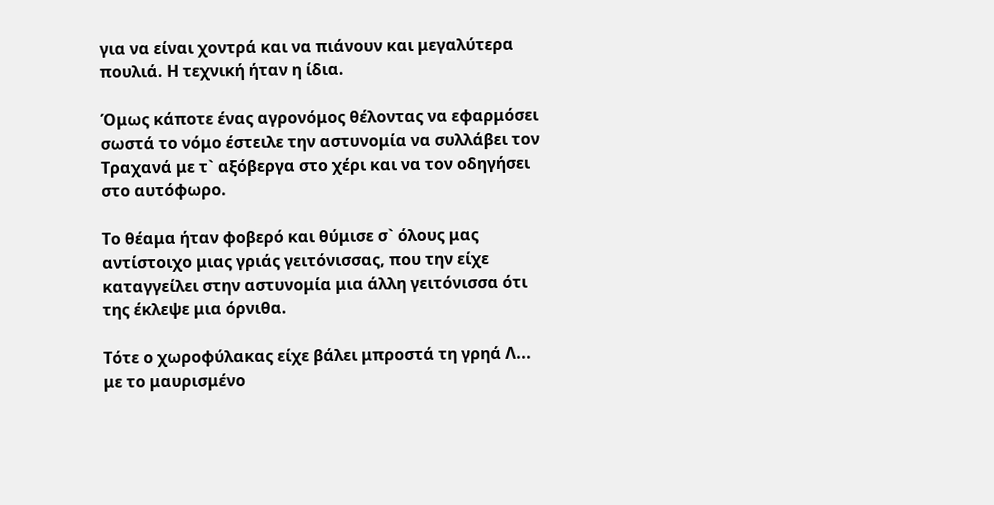για να είναι χοντρά και να πιάνουν και μεγαλύτερα πουλιά. Η τεχνική ήταν η ίδια.

Όμως κάποτε ένας αγρονόμος θέλοντας να εφαρμόσει σωστά το νόμο έστειλε την αστυνομία να συλλάβει τον Τραχανά με τ` αξόβεργα στο χέρι και να τον οδηγήσει στο αυτόφωρο.

Το θέαμα ήταν φοβερό και θύμισε σ` όλους μας αντίστοιχο μιας γριάς γειτόνισσας, που την είχε καταγγείλει στην αστυνομία μια άλλη γειτόνισσα ότι της έκλεψε μια όρνιθα.

Τότε ο χωροφύλακας είχε βάλει μπροστά τη γρηά Λ... με το μαυρισμένο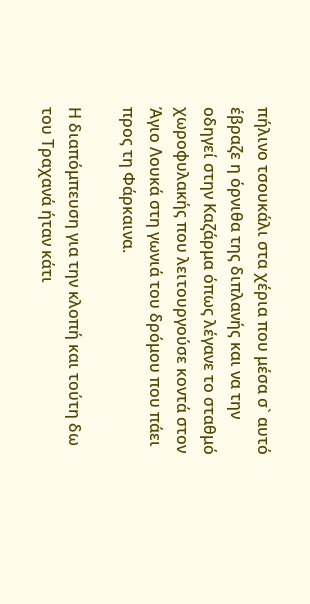πήλινο τσουκάλι στα χέρια που μέσα σ` αυτό έβραζε η όρνιθα της διπλανής και να την οδηγεί στην Καζάρμα όπως λέγανε το σταθμό χωροφυλακής που λειτουργούσε κοντά στον Άγιο Λουκά στη γωνιά του δρόμου που πάει προς τη Φάρκαινα.

Η διαπόμπευση για την κλοπή και τούτη δω του Τραχανά ήταν κάτι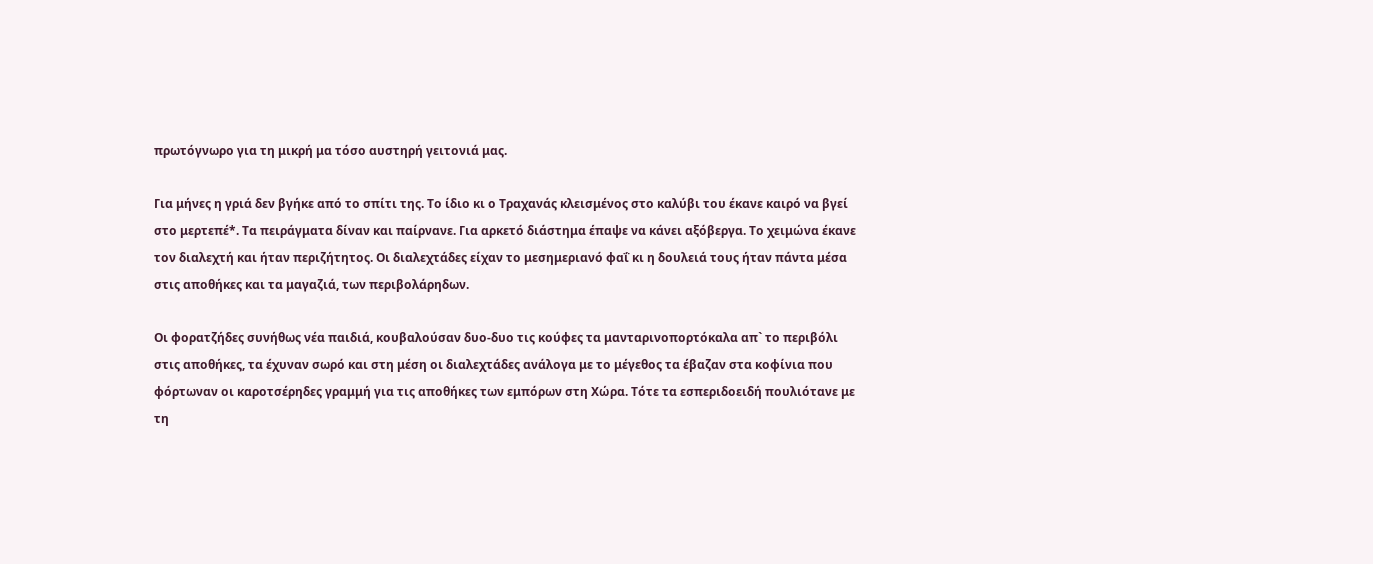πρωτόγνωρο για τη μικρή μα τόσο αυστηρή γειτονιά μας.

Για μήνες η γριά δεν βγήκε από το σπίτι της. Το ίδιο κι ο Τραχανάς κλεισμένος στο καλύβι του έκανε καιρό να βγεί στο μερτεπέ*. Τα πειράγματα δίναν και παίρνανε. Για αρκετό διάστημα έπαψε να κάνει αξόβεργα. Το χειμώνα έκανε τον διαλεχτή και ήταν περιζήτητος. Οι διαλεχτάδες είχαν το μεσημεριανό φαΐ κι η δουλειά τους ήταν πάντα μέσα στις αποθήκες και τα μαγαζιά, των περιβολάρηδων.

Οι φορατζήδες συνήθως νέα παιδιά, κουβαλούσαν δυο-δυο τις κούφες τα μανταρινοπορτόκαλα απ` το περιβόλι στις αποθήκες, τα έχυναν σωρό και στη μέση οι διαλεχτάδες ανάλογα με το μέγεθος τα έβαζαν στα κοφίνια που φόρτωναν οι καροτσέρηδες γραμμή για τις αποθήκες των εμπόρων στη Χώρα. Τότε τα εσπεριδοειδή πουλιότανε με τη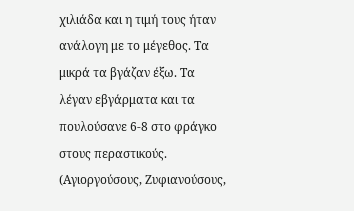χιλιάδα και η τιμή τους ήταν ανάλογη με το μέγεθος. Τα μικρά τα βγάζαν έξω. Τα λέγαν εβγάρματα και τα πουλούσανε 6-8 στο φράγκο στους περαστικούς. (Αγιοργούσους, Ζυφιανούσους,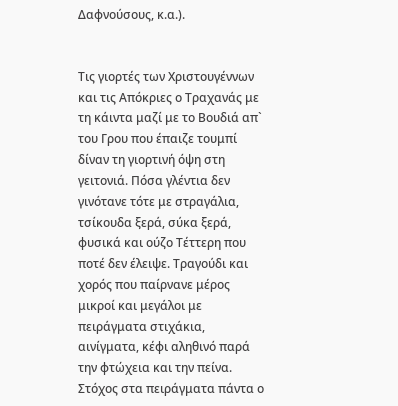Δαφνούσους, κ.α.).


Τις γιορτές των Χριστουγέννων και τις Απόκριες ο Τραχανάς με τη κάιντα μαζί με το Βουδιά απ` του Γρου που έπαιζε τουμπί δίναν τη γιορτινή όψη στη γειτονιά. Πόσα γλέντια δεν γινότανε τότε με στραγάλια, τσίκουδα ξερά, σύκα ξερά, φυσικά και ούζο Τέττερη που ποτέ δεν έλειψε. Τραγούδι και χορός που παίρνανε μέρος μικροί και μεγάλοι με πειράγματα στιχάκια, αινίγματα, κέφι αληθινό παρά την φτώχεια και την πείνα. Στόχος στα πειράγματα πάντα ο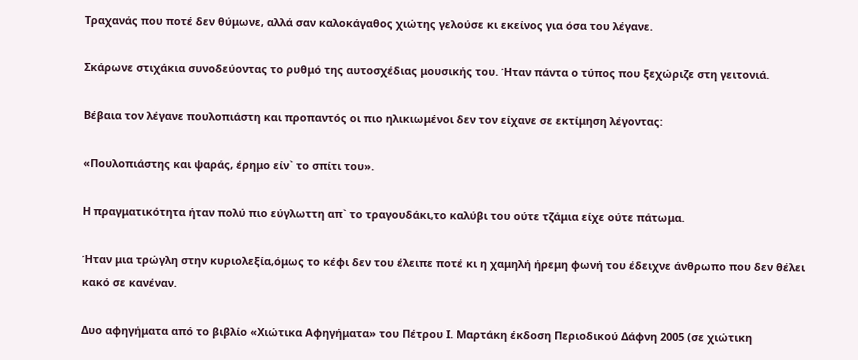Τραχανάς που ποτέ δεν θύμωνε, αλλά σαν καλοκάγαθος χιώτης γελούσε κι εκείνος για όσα του λέγανε.

Σκάρωνε στιχάκια συνοδεύοντας το ρυθμό της αυτοσχέδιας μουσικής του. Ήταν πάντα ο τύπος που ξεχώριζε στη γειτονιά.

Βέβαια τον λέγανε πουλοπιάστη και προπαντός οι πιο ηλικιωμένοι δεν τον είχανε σε εκτίμηση λέγοντας:

«Πουλοπιάστης και ψαράς, έρημο είν` το σπίτι του».

Η πραγματικότητα ήταν πολύ πιο εύγλωττη απ` το τραγουδάκι,το καλύβι του ούτε τζάμια είχε ούτε πάτωμα.

Ήταν μια τρώγλη στην κυριολεξία,όμως το κέφι δεν του έλειπε ποτέ κι η χαμηλή ήρεμη φωνή του έδειχνε άνθρωπο που δεν θέλει κακό σε κανέναν.

Δυο αφηγήματα από το βιβλίο «Χιώτικα Αφηγήματα» του Πέτρου Ι. Μαρτάκη έκδοση Περιοδικού Δάφνη 2005 (σε χιώτικη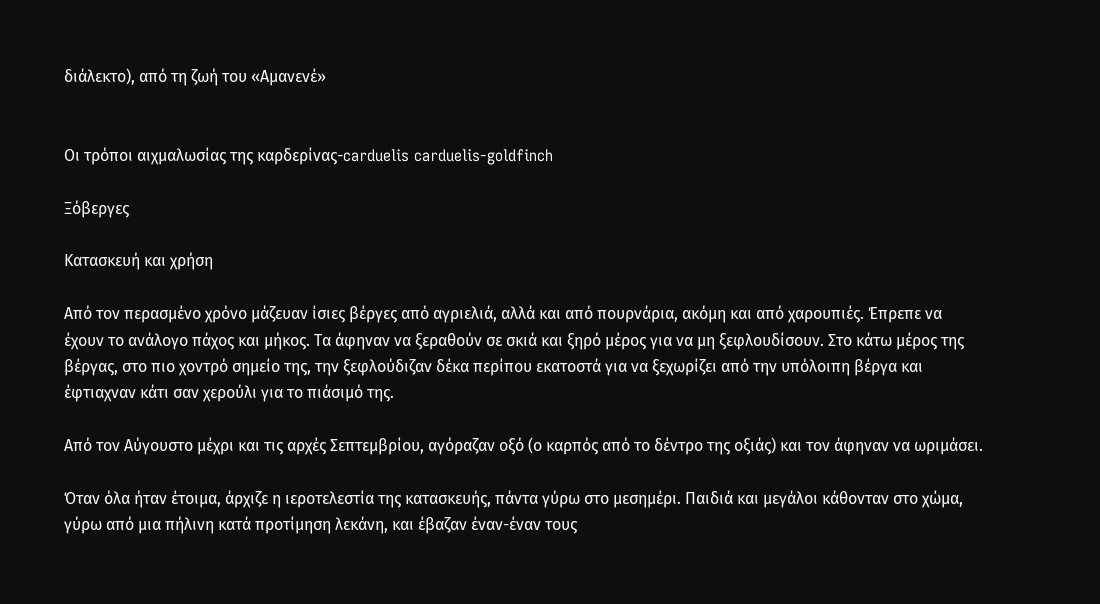διάλεκτο), από τη ζωή του «Αμανενέ»


Οι τρόποι αιχμαλωσίας της καρδερίνας-carduelis carduelis-goldfinch

Ξόβεργες

Κατασκευή και χρήση

Από τον περασμένο χρόνο μάζευαν ίσιες βέργες από αγριελιά, αλλά και από πουρνάρια, ακόμη και από χαρουπιές. Έπρεπε να έχουν το ανάλογο πάχος και μήκος. Τα άφηναν να ξεραθούν σε σκιά και ξηρό μέρος για να μη ξεφλουδίσουν. Στο κάτω μέρος της βέργας, στο πιο χοντρό σημείο της, την ξεφλούδιζαν δέκα περίπου εκατοστά για να ξεχωρίζει από την υπόλοιπη βέργα και έφτιαχναν κάτι σαν χερούλι για το πιάσιμό της.

Από τον Αύγουστο μέχρι και τις αρχές Σεπτεμβρίου, αγόραζαν οξό (ο καρπός από το δέντρο της οξιάς) και τον άφηναν να ωριμάσει.

Όταν όλα ήταν έτοιμα, άρχιζε η ιεροτελεστία της κατασκευής, πάντα γύρω στο μεσημέρι. Παιδιά και μεγάλοι κάθονταν στο χώμα, γύρω από μια πήλινη κατά προτίμηση λεκάνη, και έβαζαν έναν-έναν τους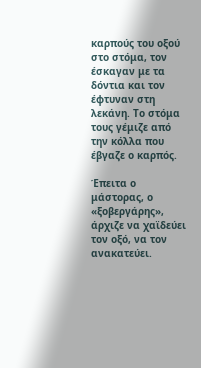καρπούς του οξού στο στόμα, τον έσκαγαν με τα δόντια και τον έφτυναν στη λεκάνη. Το στόμα τους γέμιζε από την κόλλα που έβγαζε ο καρπός.

Έπειτα ο μάστορας, ο «ξοβεργάρης», άρχιζε να χαϊδεύει τον οξό, να τον ανακατεύει.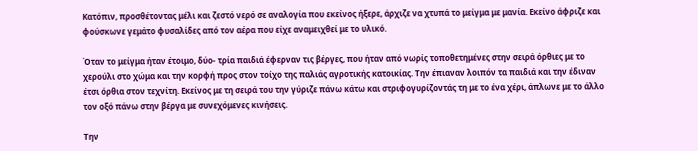Κατόπιν, προσθέτοντας μέλι και ζεστό νερό σε αναλογία που εκείνος ήξερε, άρχιζε να χτυπά το μείγμα με μανία. Εκείνο άφριζε και φούσκωνε γεμάτο φυσαλίδες από τον αέρα που είχε αναμειχθεί με το υλικό.

Όταν το μείγμα ήταν έτοιμο, δύο- τρία παιδιά έφερναν τις βέργες, που ήταν από νωρίς τοποθετημένες στην σειρά όρθιες με το χερούλι στο χώμα και την κορφή προς στον τοίχο της παλιάς αγροτικής κατοικίας. Την έπιαναν λοιπόν τα παιδιά και την έδιναν έτσι όρθια στον τεχνίτη. Εκείνος με τη σειρά του την γύριζε πάνω κάτω και στριφογυρίζοντάς τη με το ένα χέρι, άπλωνε με το άλλο τον οξό πάνω στην βέργα με συνεχόμενες κινήσεις.

Την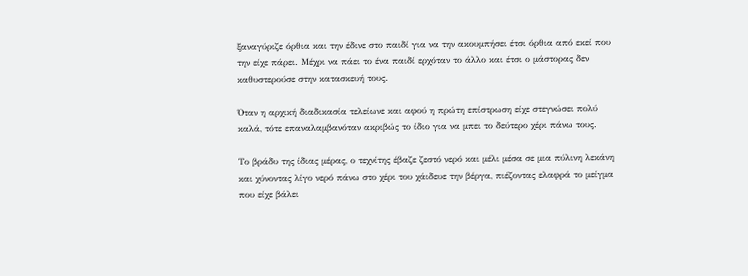ξαναγύριζε όρθια και την έδινε στο παιδί για να την ακουμπήσει έτσι όρθια από εκεί που την είχε πάρει. Μέχρι να πάει το ένα παιδί ερχόταν το άλλο και έτσι ο μάστορας δεν καθυστερούσε στην κατασκευή τους.

Όταν η αρχική διαδικασία τελείωνε και αφού η πρώτη επίστρωση είχε στεγνώσει πολύ καλά, τότε επαναλαμβανόταν ακριβώς το ίδιο για να μπει το δεύτερο χέρι πάνω τους.

Το βράδυ της ίδιας μέρας, ο τεχνίτης έβαζε ζεστό νερό και μέλι μέσα σε μια πύλινη λεκάνη και χύνοντας λίγο νερό πάνω στο χέρι του χάιδευε την βέργα, πιέζοντας ελαφρά το μείγμα που είχε βάλει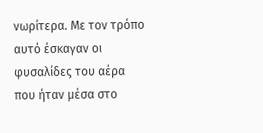νωρίτερα. Με τον τρόπο αυτό έσκαγαν οι φυσαλίδες του αέρα που ήταν μέσα στο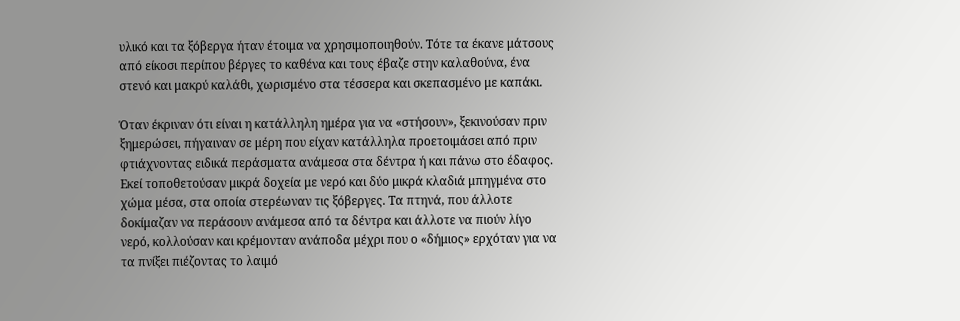υλικό και τα ξόβεργα ήταν έτοιμα να χρησιμοποιηθούν. Τότε τα έκανε μάτσους από είκοσι περίπου βέργες το καθένα και τους έβαζε στην καλαθούνα, ένα στενό και μακρύ καλάθι, χωρισμένο στα τέσσερα και σκεπασμένο με καπάκι.

Όταν έκριναν ότι είναι η κατάλληλη ημέρα για να «στήσουν», ξεκινούσαν πριν ξημερώσει, πήγαιναν σε μέρη που είχαν κατάλληλα προετοιμάσει από πριν φτιάχνοντας ειδικά περάσματα ανάμεσα στα δέντρα ή και πάνω στο έδαφος. Εκεί τοποθετούσαν μικρά δοχεία με νερό και δύο μικρά κλαδιά μπηγμένα στο χώμα μέσα, στα οποία στερέωναν τις ξόβεργες. Τα πτηνά, που άλλοτε δοκίμαζαν να περάσουν ανάμεσα από τα δέντρα και άλλοτε να πιούν λίγο νερό, κολλούσαν και κρέμονταν ανάποδα μέχρι που ο «δήμιος» ερχόταν για να τα πνίξει πιέζοντας το λαιμό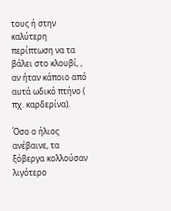τους ή στην καλύτερη περίπτωση να τα βάλει στο κλουβί, , αν ήταν κάποιο από αυτά ωδικό πτήνο ( πχ. καρδερίνα).

Όσο ο ήλιος ανέβαινε, τα ξόβεργα κολλούσαν λιγότερο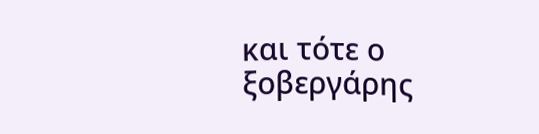και τότε ο ξοβεργάρης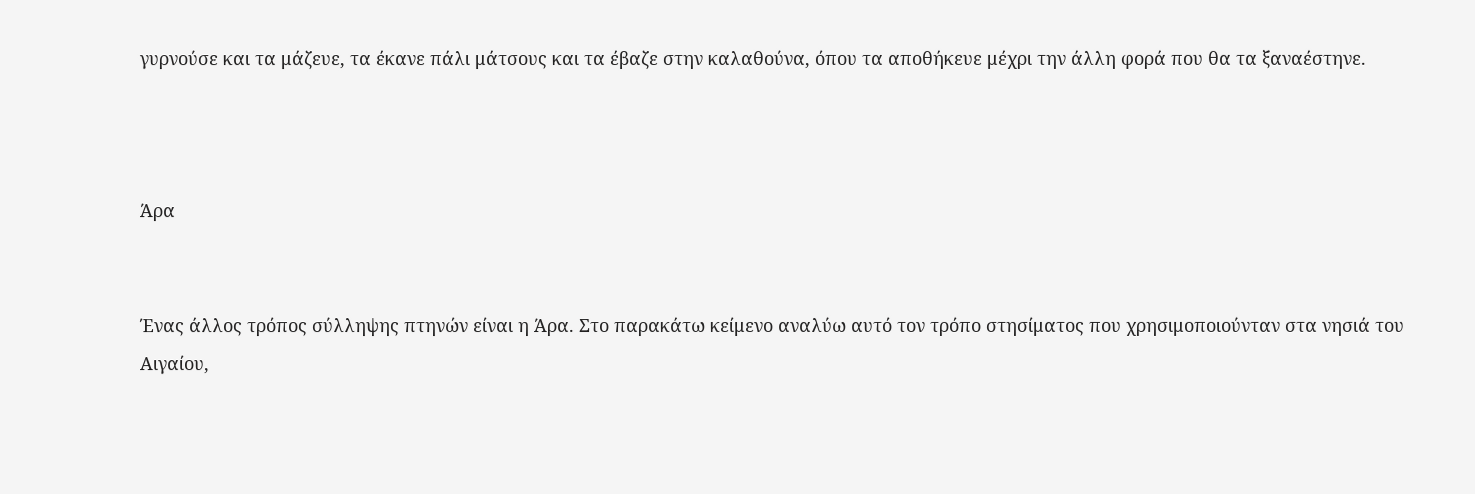γυρνούσε και τα μάζευε, τα έκανε πάλι μάτσους και τα έβαζε στην καλαθούνα, όπου τα αποθήκευε μέχρι την άλλη φορά που θα τα ξαναέστηνε.



Άρα


Ένας άλλος τρόπος σύλληψης πτηνών είναι η Άρα. Στο παρακάτω κείμενο αναλύω αυτό τον τρόπο στησίματος που χρησιμοποιούνταν στα νησιά του Αιγαίου,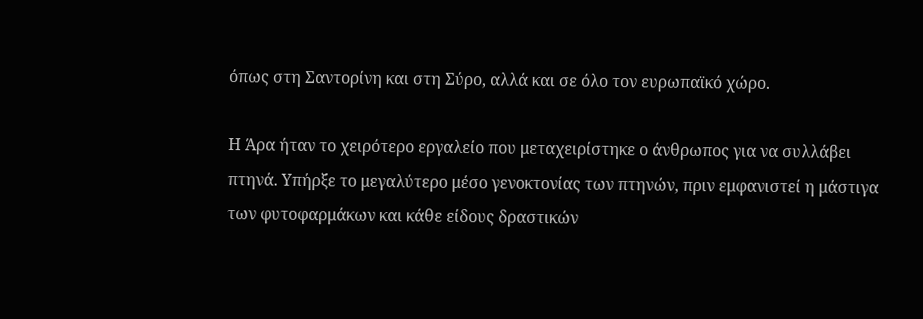όπως στη Σαντορίνη και στη Σύρο, αλλά και σε όλο τον ευρωπαϊκό χώρο.

Η Άρα ήταν το χειρότερο εργαλείο που μεταχειρίστηκε ο άνθρωπος για να συλλάβει πτηνά. Υπήρξε το μεγαλύτερο μέσο γενοκτονίας των πτηνών, πριν εμφανιστεί η μάστιγα των φυτοφαρμάκων και κάθε είδους δραστικών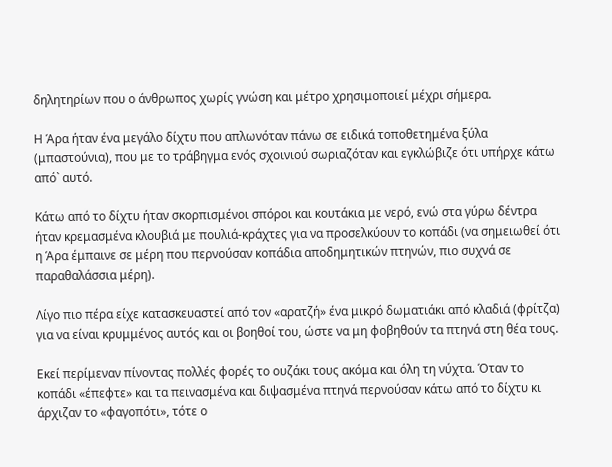δηλητηρίων που ο άνθρωπος χωρίς γνώση και μέτρο χρησιμοποιεί μέχρι σήμερα.

Η Άρα ήταν ένα μεγάλο δίχτυ που απλωνόταν πάνω σε ειδικά τοποθετημένα ξύλα (μπαστούνια), που με το τράβηγμα ενός σχοινιού σωριαζόταν και εγκλώβιζε ότι υπήρχε κάτω από` αυτό.

Κάτω από το δίχτυ ήταν σκορπισμένοι σπόροι και κουτάκια με νερό, ενώ στα γύρω δέντρα ήταν κρεμασμένα κλουβιά με πουλιά-κράχτες για να προσελκύουν το κοπάδι (να σημειωθεί ότι η Άρα έμπαινε σε μέρη που περνούσαν κοπάδια αποδημητικών πτηνών, πιο συχνά σε παραθαλάσσια μέρη).

Λίγο πιο πέρα είχε κατασκευαστεί από τον «αρατζή» ένα μικρό δωματιάκι από κλαδιά (φρίτζα) για να είναι κρυμμένος αυτός και οι βοηθοί του, ώστε να μη φοβηθούν τα πτηνά στη θέα τους.

Εκεί περίμεναν πίνοντας πολλές φορές το ουζάκι τους ακόμα και όλη τη νύχτα. Όταν το κοπάδι «έπεφτε» και τα πεινασμένα και διψασμένα πτηνά περνούσαν κάτω από το δίχτυ κι άρχιζαν το «φαγοπότι», τότε ο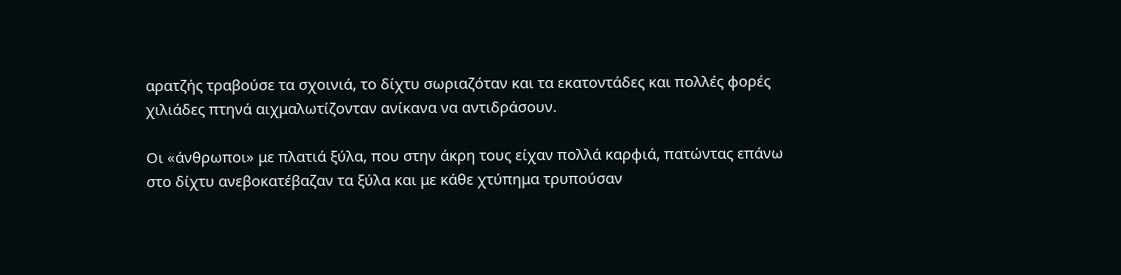αρατζής τραβούσε τα σχοινιά, το δίχτυ σωριαζόταν και τα εκατοντάδες και πολλές φορές χιλιάδες πτηνά αιχμαλωτίζονταν ανίκανα να αντιδράσουν.

Οι «άνθρωποι» με πλατιά ξύλα, που στην άκρη τους είχαν πολλά καρφιά, πατώντας επάνω στο δίχτυ ανεβοκατέβαζαν τα ξύλα και με κάθε χτύπημα τρυπούσαν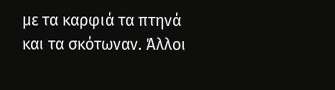με τα καρφιά τα πτηνά και τα σκότωναν. Άλλοι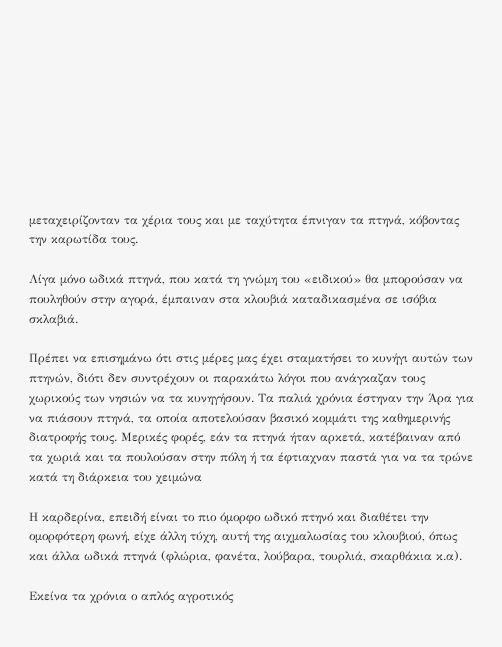μεταχειρίζονταν τα χέρια τους και με ταχύτητα έπνιγαν τα πτηνά, κόβοντας την καρωτίδα τους.

Λίγα μόνο ωδικά πτηνά, που κατά τη γνώμη του «ειδικού» θα μπορούσαν να πουληθούν στην αγορά, έμπαιναν στα κλουβιά καταδικασμένα σε ισόβια σκλαβιά.

Πρέπει να επισημάνω ότι στις μέρες μας έχει σταματήσει το κυνήγι αυτών των πτηνών, διότι δεν συντρέχουν οι παρακάτω λόγοι που ανάγκαζαν τους χωρικούς των νησιών να τα κυνηγήσουν. Τα παλιά χρόνια έστηναν την Άρα για να πιάσουν πτηνά, τα οποία αποτελούσαν βασικό κομμάτι της καθημερινής διατροφής τους. Μερικές φορές, εάν τα πτηνά ήταν αρκετά, κατέβαιναν από τα χωριά και τα πουλούσαν στην πόλη ή τα έφτιαχναν παστά για να τα τρώνε κατά τη διάρκεια του χειμώνα

Η καρδερίνα, επειδή είναι το πιο όμορφο ωδικό πτηνό και διαθέτει την ομορφότερη φωνή, είχε άλλη τύχη, αυτή της αιχμαλωσίας του κλουβιού, όπως και άλλα ωδικά πτηνά (φλώρια, φανέτα, λούβαρα, τουρλιά, σκαρθάκια κ.α).

Εκείνα τα χρόνια ο απλός αγροτικός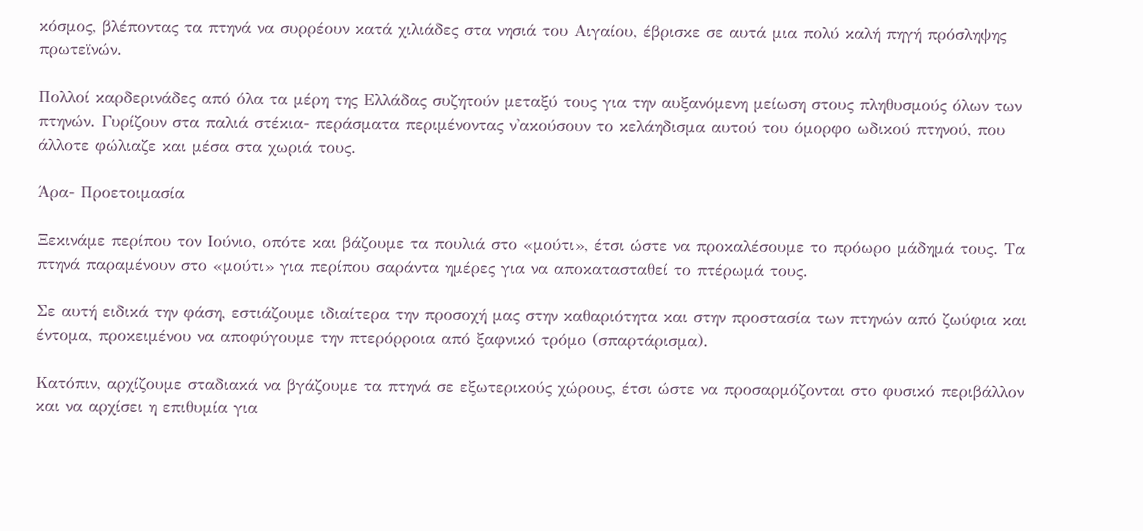κόσμος, βλέποντας τα πτηνά να συρρέουν κατά χιλιάδες στα νησιά του Αιγαίου, έβρισκε σε αυτά μια πολύ καλή πηγή πρόσληψης πρωτεϊνών.

Πολλοί καρδερινάδες από όλα τα μέρη της Ελλάδας συζητούν μεταξύ τους για την αυξανόμενη μείωση στους πληθυσμούς όλων των πτηνών. Γυρίζουν στα παλιά στέκια- περάσματα περιμένοντας ν'ακούσουν το κελάηδισμα αυτού του όμορφο ωδικού πτηνού, που άλλοτε φώλιαζε και μέσα στα χωριά τους.

Άρα- Προετοιμασία

Ξεκινάμε περίπου τον Ιούνιο, οπότε και βάζουμε τα πουλιά στο «μούτι», έτσι ώστε να προκαλέσουμε το πρόωρο μάδημά τους. Τα πτηνά παραμένουν στο «μούτι» για περίπου σαράντα ημέρες για να αποκατασταθεί το πτέρωμά τους.

Σε αυτή ειδικά την φάση, εστιάζουμε ιδιαίτερα την προσοχή μας στην καθαριότητα και στην προστασία των πτηνών από ζωύφια και έντομα, προκειμένου να αποφύγουμε την πτερόρροια από ξαφνικό τρόμο (σπαρτάρισμα).

Κατόπιν, αρχίζουμε σταδιακά να βγάζουμε τα πτηνά σε εξωτερικούς χώρους, έτσι ώστε να προσαρμόζονται στο φυσικό περιβάλλον και να αρχίσει η επιθυμία για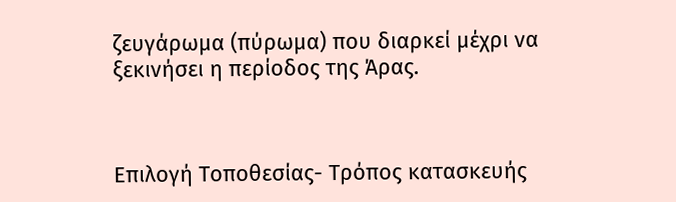ζευγάρωμα (πύρωμα) που διαρκεί μέχρι να ξεκινήσει η περίοδος της Άρας.



Επιλογή Τοποθεσίας- Τρόπος κατασκευής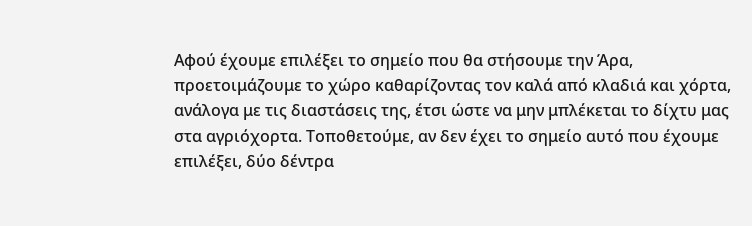Αφού έχουμε επιλέξει το σημείο που θα στήσουμε την Άρα, προετοιμάζουμε το χώρο καθαρίζοντας τον καλά από κλαδιά και χόρτα, ανάλογα με τις διαστάσεις της, έτσι ώστε να μην μπλέκεται το δίχτυ μας στα αγριόχορτα. Τοποθετούμε, αν δεν έχει το σημείο αυτό που έχουμε επιλέξει, δύο δέντρα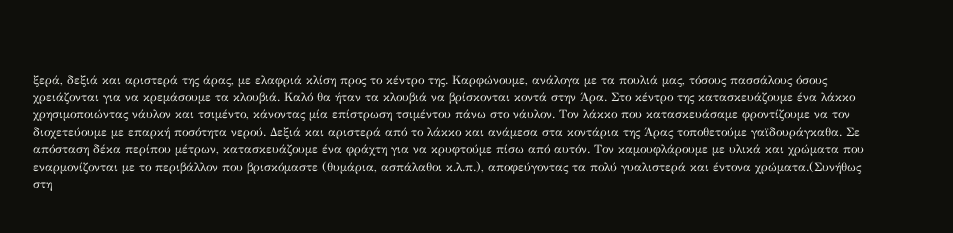ξερά, δεξιά και αριστερά της άρας, με ελαφριά κλίση προς το κέντρο της. Καρφώνουμε, ανάλογα με τα πουλιά μας, τόσους πασσάλους όσους χρειάζονται για να κρεμάσουμε τα κλουβιά. Καλό θα ήταν τα κλουβιά να βρίσκονται κοντά στην Άρα. Στο κέντρο της κατασκευάζουμε ένα λάκκο χρησιμοποιώντας νάυλον και τσιμέντο, κάνοντας μία επίστρωση τσιμέντου πάνω στο νάυλον. Τον λάκκο που κατασκευάσαμε φροντίζουμε να τον διοχετεύουμε με επαρκή ποσότητα νερού. Δεξιά και αριστερά από το λάκκο και ανάμεσα στα κοντάρια της Άρας τοποθετούμε γαϊδουράγκαθα. Σε απόσταση δέκα περίπου μέτρων, κατασκευάζουμε ένα φράχτη για να κρυφτούμε πίσω από αυτόν. Τον καμουφλάρουμε με υλικά και χρώματα που εναρμονίζονται με το περιβάλλον που βρισκόμαστε (θυμάρια, ασπάλαθοι κ.λ.π.), αποφεύγοντας τα πολύ γυαλιστερά και έντονα χρώματα.(Συνήθως στη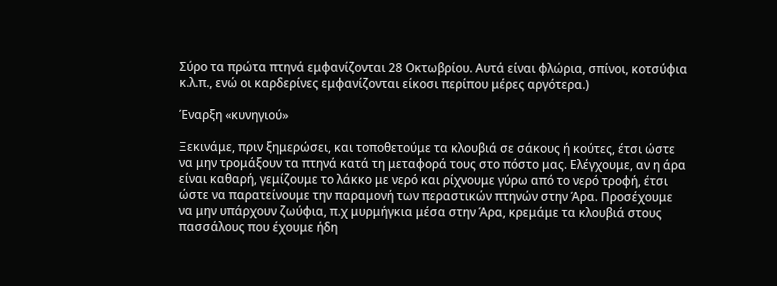Σύρο τα πρώτα πτηνά εμφανίζονται 28 Οκτωβρίου. Αυτά είναι φλώρια, σπίνοι, κοτσύφια κ.λ.π., ενώ οι καρδερίνες εμφανίζονται είκοσι περίπου μέρες αργότερα.)

Έναρξη «κυνηγιού»

Ξεκινάμε, πριν ξημερώσει, και τοποθετούμε τα κλουβιά σε σάκους ή κούτες, έτσι ώστε να μην τρομάξουν τα πτηνά κατά τη μεταφορά τους στο πόστο μας. Ελέγχουμε, αν η άρα είναι καθαρή, γεμίζουμε το λάκκο με νερό και ρίχνουμε γύρω από το νερό τροφή, έτσι ώστε να παρατείνουμε την παραμονή των περαστικών πτηνών στην Άρα. Προσέχουμε να μην υπάρχουν ζωύφια, π.χ μυρμήγκια μέσα στην Άρα, κρεμάμε τα κλουβιά στους πασσάλους που έχουμε ήδη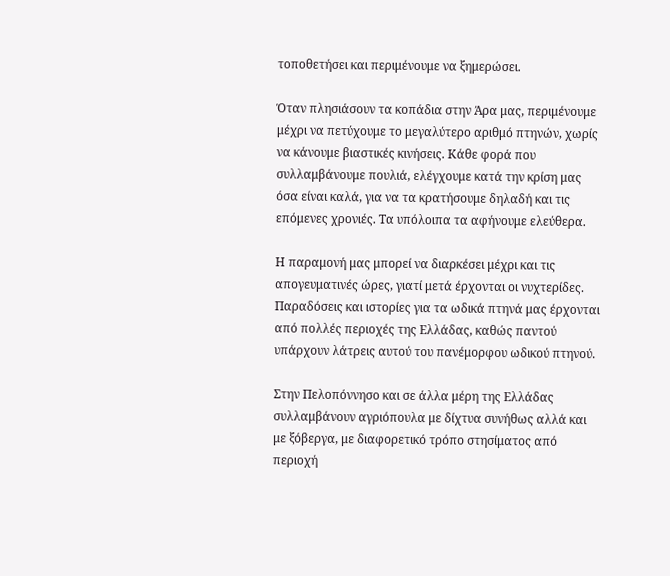τοποθετήσει και περιμένουμε να ξημερώσει.

Όταν πλησιάσουν τα κοπάδια στην Άρα μας, περιμένουμε μέχρι να πετύχουμε το μεγαλύτερο αριθμό πτηνών, χωρίς να κάνουμε βιαστικές κινήσεις. Κάθε φορά που συλλαμβάνουμε πουλιά, ελέγχουμε κατά την κρίση μας όσα είναι καλά, για να τα κρατήσουμε δηλαδή και τις επόμενες χρονιές. Τα υπόλοιπα τα αφήνουμε ελεύθερα.

Η παραμονή μας μπορεί να διαρκέσει μέχρι και τις απογευματινές ώρες, γιατί μετά έρχονται οι νυχτερίδες. Παραδόσεις και ιστορίες για τα ωδικά πτηνά μας έρχονται από πολλές περιοχές της Ελλάδας, καθώς παντού υπάρχουν λάτρεις αυτού του πανέμορφου ωδικού πτηνού.

Στην Πελοπόννησο και σε άλλα μέρη της Ελλάδας συλλαμβάνουν αγριόπουλα με δίχτυα συνήθως αλλά και με ξόβεργα, με διαφορετικό τρόπο στησίματος από περιοχή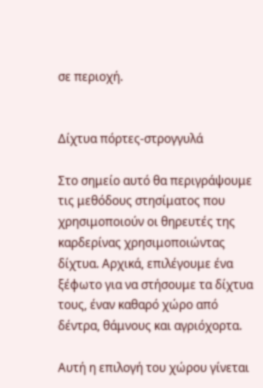σε περιοχή.


Δίχτυα πόρτες-στρογγυλά

Στο σημείο αυτό θα περιγράψουμε τις μεθόδους στησίματος που χρησιμοποιούν οι θηρευτές της καρδερίνας χρησιμοποιώντας δίχτυα. Αρχικά, επιλέγουμε ένα ξέφωτο για να στήσουμε τα δίχτυα τους, έναν καθαρό χώρο από δέντρα, θάμνους και αγριόχορτα.

Αυτή η επιλογή του χώρου γίνεται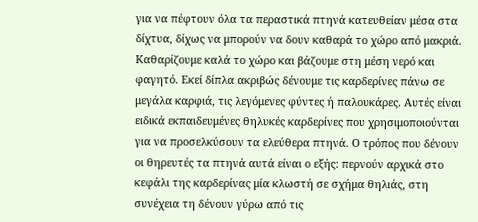για να πέφτουν όλα τα περαστικά πτηνά κατευθείαν μέσα στα δίχτυα, δίχως να μπορούν να δουν καθαρά το χώρο από μακριά. Καθαρίζουμε καλά το χώρο και βάζουμε στη μέση νερό και φαγητό. Εκεί δίπλα ακριβώς δένουμε τις καρδερίνες πάνω σε μεγάλα καρφιά, τις λεγόμενες φύντες ή παλουκάρες. Αυτές είναι ειδικά εκπαιδευμένες θηλυκές καρδερίνες που χρησιμοποιούνται για να προσελκύσουν τα ελεύθερα πτηνά. Ο τρόπος που δένουν οι θηρευτές τα πτηνά αυτά είναι ο εξής: περνούν αρχικά στο κεφάλι της καρδερίνας μία κλωστή σε σχήμα θηλιάς, στη συνέχεια τη δένουν γύρω από τις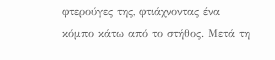φτερούγες της, φτιάχνοντας ένα κόμπο κάτω από το στήθος. Μετά τη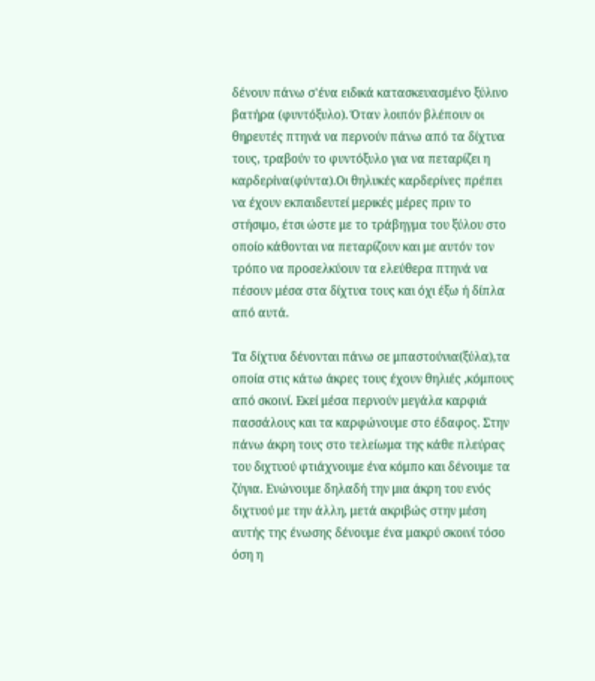δένουν πάνω σ'ένα ειδικά κατασκευασμένο ξύλινο βατήρα (φυντόξυλο). Όταν λοιπόν βλέπουν οι θηρευτές πτηνά να περνούν πάνω από τα δίχτυα τους, τραβούν το φυντόξυλο για να πεταρίζει η καρδερίνα(φύντα).Οι θηλυκές καρδερίνες πρέπει να έχουν εκπαιδευτεί μερικές μέρες πριν το στήσιμο, έτσι ώστε με το τράβηγμα του ξύλου στο οποίο κάθονται να πεταρίζουν και με αυτόν τον τρόπο να προσελκύουν τα ελεύθερα πτηνά να πέσουν μέσα στα δίχτυα τους και όχι έξω ή δίπλα από αυτά.

Τα δίχτυα δένονται πάνω σε μπαστούνια(ξύλα),τα οποία στις κάτω άκρες τους έχουν θηλιές ,κόμπους από σκοινί. Εκεί μέσα περνούν μεγάλα καρφιά πασσάλους και τα καρφώνουμε στο έδαφος. Στην πάνω άκρη τους στο τελείωμα της κάθε πλεύρας του διχτυού φτιάχνουμε ένα κόμπο και δένουμε τα ζύγια. Ενώνουμε δηλαδή την μια άκρη του ενός διχτυού με την άλλη, μετά ακριβώς στην μέση αυτής της ένωσης δένουμε ένα μακρύ σκοινί τόσο όση η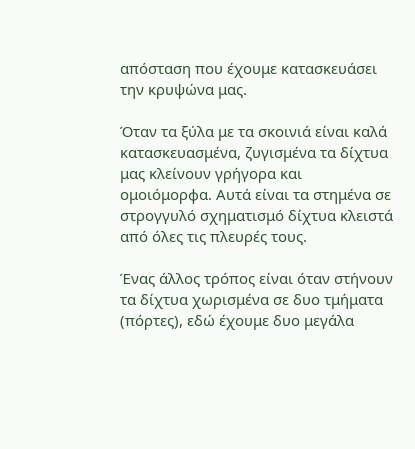απόσταση που έχουμε κατασκευάσει την κρυψώνα μας.

Όταν τα ξύλα με τα σκοινιά είναι καλά κατασκευασμένα, ζυγισμένα τα δίχτυα μας κλείνουν γρήγορα και ομοιόμορφα. Αυτά είναι τα στημένα σε στρογγυλό σχηματισμό δίχτυα κλειστά από όλες τις πλευρές τους.

Ένας άλλος τρόπος είναι όταν στήνουν τα δίχτυα χωρισμένα σε δυο τμήματα (πόρτες), εδώ έχουμε δυο μεγάλα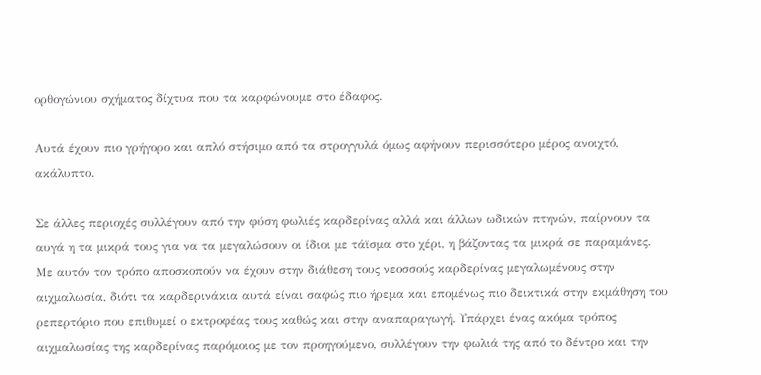ορθογώνιου σχήματος δίχτυα που τα καρφώνουμε στο έδαφος.

Αυτά έχουν πιο γρήγορο και απλό στήσιμο από τα στρογγυλά όμως αφήνουν περισσότερο μέρος ανοιχτό, ακάλυπτο.

Σε άλλες περιοχές συλλέγουν από την φύση φωλιές καρδερίνας αλλά και άλλων ωδικών πτηνών, παίρνουν τα αυγά η τα μικρά τους για να τα μεγαλώσουν οι ίδιοι με τάϊσμα στο χέρι, η βάζοντας τα μικρά σε παραμάνες. Με αυτόν τον τρόπο αποσκοπούν να έχουν στην διάθεση τους νεοσσούς καρδερίνας μεγαλωμένους στην αιχμαλωσία, διότι τα καρδερινάκια αυτά είναι σαφώς πιο ήρεμα και επομένως πιο δεικτικά στην εκμάθηση του ρεπερτόριο που επιθυμεί ο εκτροφέας τους καθώς και στην αναπαραγωγή. Υπάρχει ένας ακόμα τρόπος αιχμαλωσίας της καρδερίνας παρόμοιος με τον προηγούμενο, συλλέγουν την φωλιά της από το δέντρο και την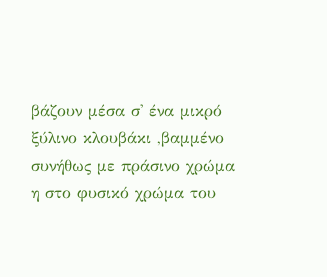βάζουν μέσα σ' ένα μικρό ξύλινο κλουβάκι ,βαμμένο συνήθως με πράσινο χρώμα η στο φυσικό χρώμα του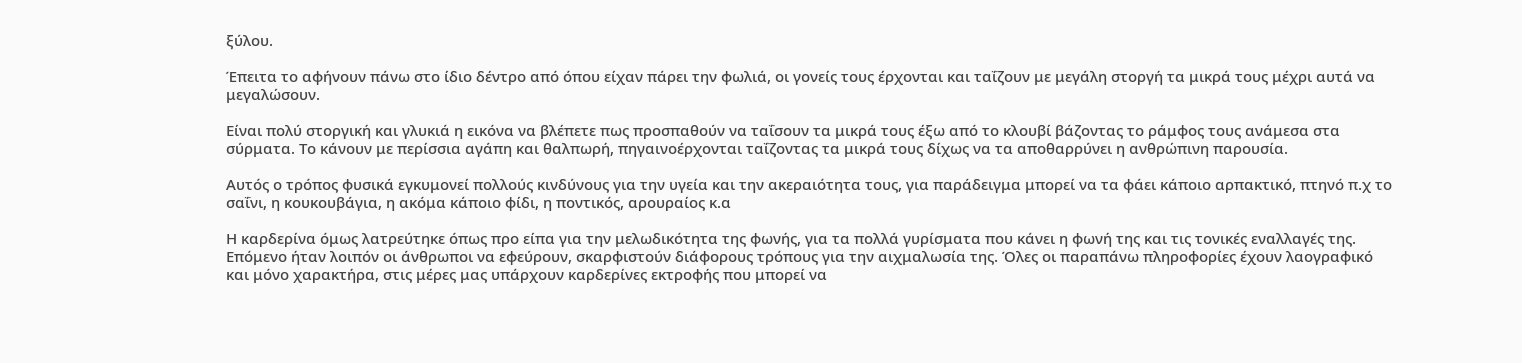ξύλου.

Έπειτα το αφήνουν πάνω στο ίδιο δέντρο από όπου είχαν πάρει την φωλιά, οι γονείς τους έρχονται και ταΐζουν με μεγάλη στοργή τα μικρά τους μέχρι αυτά να μεγαλώσουν.

Είναι πολύ στοργική και γλυκιά η εικόνα να βλέπετε πως προσπαθούν να ταΐσουν τα μικρά τους έξω από το κλουβί βάζοντας το ράμφος τους ανάμεσα στα σύρματα. Το κάνουν με περίσσια αγάπη και θαλπωρή, πηγαινοέρχονται ταΐζοντας τα μικρά τους δίχως να τα αποθαρρύνει η ανθρώπινη παρουσία.

Αυτός ο τρόπος φυσικά εγκυμονεί πολλούς κινδύνους για την υγεία και την ακεραιότητα τους, για παράδειγμα μπορεί να τα φάει κάποιο αρπακτικό, πτηνό π.χ το σαΐνι, η κουκουβάγια, η ακόμα κάποιο φίδι, η ποντικός, αρουραίος κ.α

Η καρδερίνα όμως λατρεύτηκε όπως προ είπα για την μελωδικότητα της φωνής, για τα πολλά γυρίσματα που κάνει η φωνή της και τις τονικές εναλλαγές της. Επόμενο ήταν λοιπόν οι άνθρωποι να εφεύρουν, σκαρφιστούν διάφορους τρόπους για την αιχμαλωσία της. Όλες οι παραπάνω πληροφορίες έχουν λαογραφικό και μόνο χαρακτήρα, στις μέρες μας υπάρχουν καρδερίνες εκτροφής που μπορεί να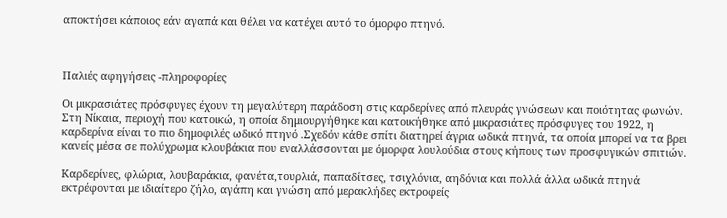αποκτήσει κάποιος εάν αγαπά και θέλει να κατέχει αυτό το όμορφο πτηνό.



Παλιές αφηγήσεις -πληροφορίες

Οι μικρασιάτες πρόσφυγες έχουν τη μεγαλύτερη παράδοση στις καρδερίνες από πλευράς γνώσεων και ποιότητας φωνών. Στη Νίκαια, περιοχή που κατοικώ, η οποία δημιουργήθηκε και κατοικήθηκε από μικρασιάτες πρόσφυγες του 1922, η καρδερίνα είναι το πιο δημοφιλές ωδικό πτηνό .Σχεδόν κάθε σπίτι διατηρεί άγρια ωδικά πτηνά, τα οποία μπορεί να τα βρει κανείς μέσα σε πολύχρωμα κλουβάκια που εναλλάσσονται με όμορφα λουλούδια στους κήπους των προσφυγικών σπιτιών.

Καρδερίνες, φλώρια, λουβαράκια, φανέτα,τουρλιά, παπαδίτσες, τσιχλόνια, αηδόνια και πολλά άλλα ωδικά πτηνά εκτρέφονται με ιδιαίτερο ζήλο, αγάπη και γνώση από μερακλήδες εκτροφείς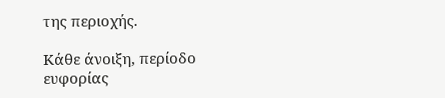της περιοχής.

Κάθε άνοιξη, περίοδο ευφορίας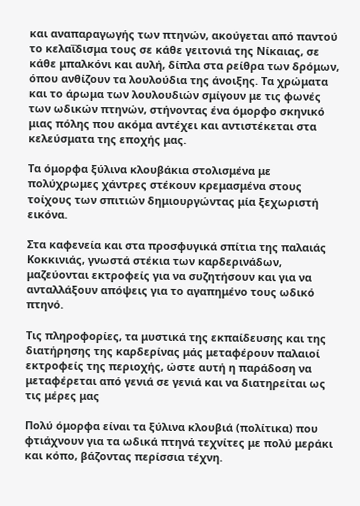και αναπαραγωγής των πτηνών, ακούγεται από παντού το κελαΐδισμα τους σε κάθε γειτονιά της Νίκαιας, σε κάθε μπαλκόνι και αυλή, δίπλα στα ρείθρα των δρόμων, όπου ανθίζουν τα λουλούδια της άνοιξης. Τα χρώματα και το άρωμα των λουλουδιών σμίγουν με τις φωνές των ωδικών πτηνών, στήνοντας ένα όμορφο σκηνικό μιας πόλης που ακόμα αντέχει και αντιστέκεται στα κελεύσματα της εποχής μας.

Τα όμορφα ξύλινα κλουβάκια στολισμένα με πολύχρωμες χάντρες στέκουν κρεμασμένα στους τοίχους των σπιτιών δημιουργώντας μία ξεχωριστή εικόνα.

Στα καφενεία και στα προσφυγικά σπίτια της παλαιάς Κοκκινιάς, γνωστά στέκια των καρδερινάδων, μαζεύονται εκτροφείς για να συζητήσουν και για να ανταλλάξουν απόψεις για το αγαπημένο τους ωδικό πτηνό.

Τις πληροφορίες, τα μυστικά της εκπαίδευσης και της διατήρησης της καρδερίνας μάς μεταφέρουν παλαιοί εκτροφείς της περιοχής, ώστε αυτή η παράδοση να μεταφέρεται από γενιά σε γενιά και να διατηρείται ως τις μέρες μας

Πολύ όμορφα είναι τα ξύλινα κλουβιά (πολίτικα) που φτιάχνουν για τα ωδικά πτηνά τεχνίτες με πολύ μεράκι και κόπο, βάζοντας περίσσια τέχνη.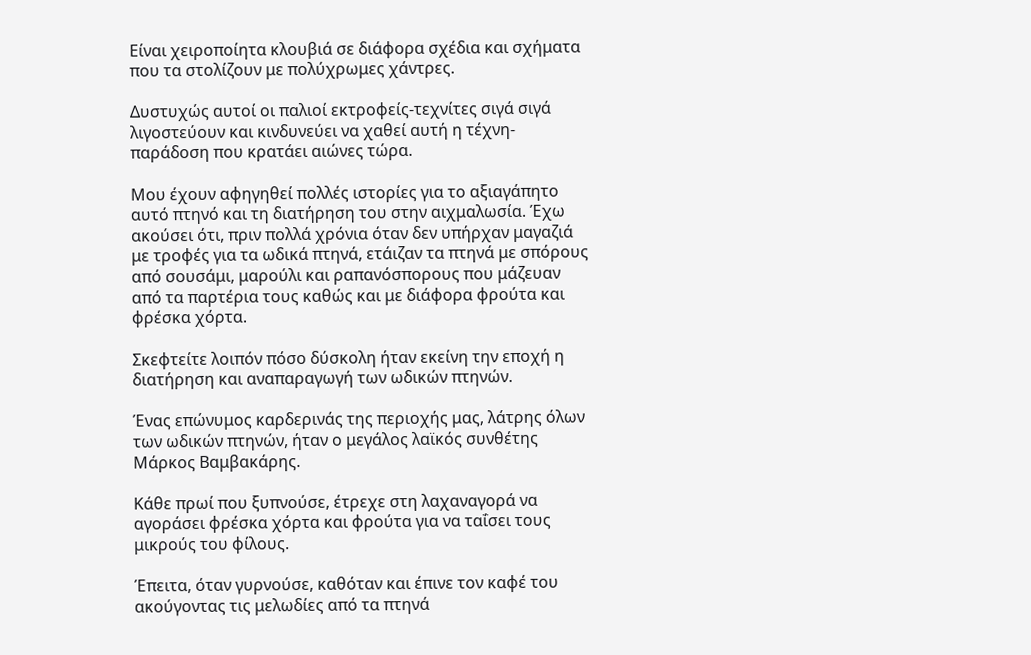Είναι χειροποίητα κλουβιά σε διάφορα σχέδια και σχήματα που τα στολίζουν με πολύχρωμες χάντρες.

Δυστυχώς αυτοί οι παλιοί εκτροφείς-τεχνίτες σιγά σιγά λιγοστεύουν και κινδυνεύει να χαθεί αυτή η τέχνη-παράδοση που κρατάει αιώνες τώρα.

Μου έχουν αφηγηθεί πολλές ιστορίες για το αξιαγάπητο αυτό πτηνό και τη διατήρηση του στην αιχμαλωσία. Έχω ακούσει ότι, πριν πολλά χρόνια όταν δεν υπήρχαν μαγαζιά με τροφές για τα ωδικά πτηνά, ετάιζαν τα πτηνά με σπόρους από σουσάμι, μαρούλι και ραπανόσπορους που μάζευαν από τα παρτέρια τους καθώς και με διάφορα φρούτα και φρέσκα χόρτα.

Σκεφτείτε λοιπόν πόσο δύσκολη ήταν εκείνη την εποχή η διατήρηση και αναπαραγωγή των ωδικών πτηνών.

Ένας επώνυμος καρδερινάς της περιοχής μας, λάτρης όλων των ωδικών πτηνών, ήταν ο μεγάλος λαϊκός συνθέτης Μάρκος Βαμβακάρης.

Κάθε πρωί που ξυπνούσε, έτρεχε στη λαχαναγορά να αγοράσει φρέσκα χόρτα και φρούτα για να ταΐσει τους μικρούς του φίλους.

Έπειτα, όταν γυρνούσε, καθόταν και έπινε τον καφέ του ακούγοντας τις μελωδίες από τα πτηνά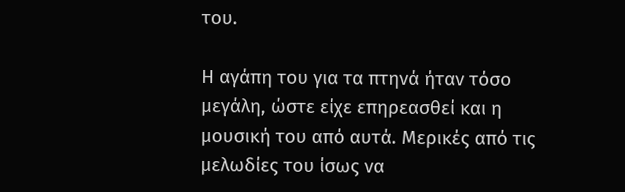του.

Η αγάπη του για τα πτηνά ήταν τόσο μεγάλη, ώστε είχε επηρεασθεί και η μουσική του από αυτά. Μερικές από τις μελωδίες του ίσως να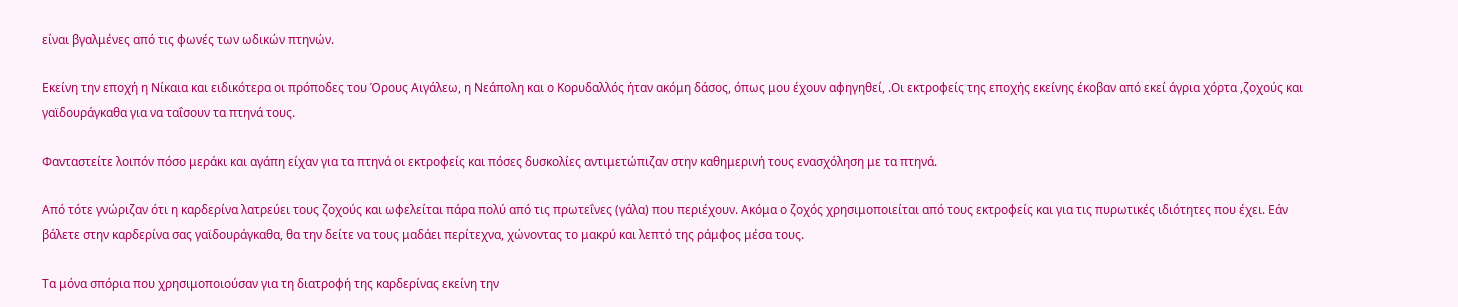είναι βγαλμένες από τις φωνές των ωδικών πτηνών.

Εκείνη την εποχή η Νίκαια και ειδικότερα οι πρόποδες του Όρους Αιγάλεω, η Νεάπολη και ο Κορυδαλλός ήταν ακόμη δάσος, όπως μου έχουν αφηγηθεί, .Οι εκτροφείς της εποχής εκείνης έκοβαν από εκεί άγρια χόρτα ,ζοχούς και γαϊδουράγκαθα για να ταΐσουν τα πτηνά τους.

Φανταστείτε λοιπόν πόσο μεράκι και αγάπη είχαν για τα πτηνά οι εκτροφείς και πόσες δυσκολίες αντιμετώπιζαν στην καθημερινή τους ενασχόληση με τα πτηνά.

Από τότε γνώριζαν ότι η καρδερίνα λατρεύει τους ζοχούς και ωφελείται πάρα πολύ από τις πρωτεΐνες (γάλα) που περιέχουν. Ακόμα ο ζοχός χρησιμοποιείται από τους εκτροφείς και για τις πυρωτικές ιδιότητες που έχει. Εάν βάλετε στην καρδερίνα σας γαϊδουράγκαθα, θα την δείτε να τους μαδάει περίτεχνα, χώνοντας το μακρύ και λεπτό της ράμφος μέσα τους.

Τα μόνα σπόρια που χρησιμοποιούσαν για τη διατροφή της καρδερίνας εκείνη την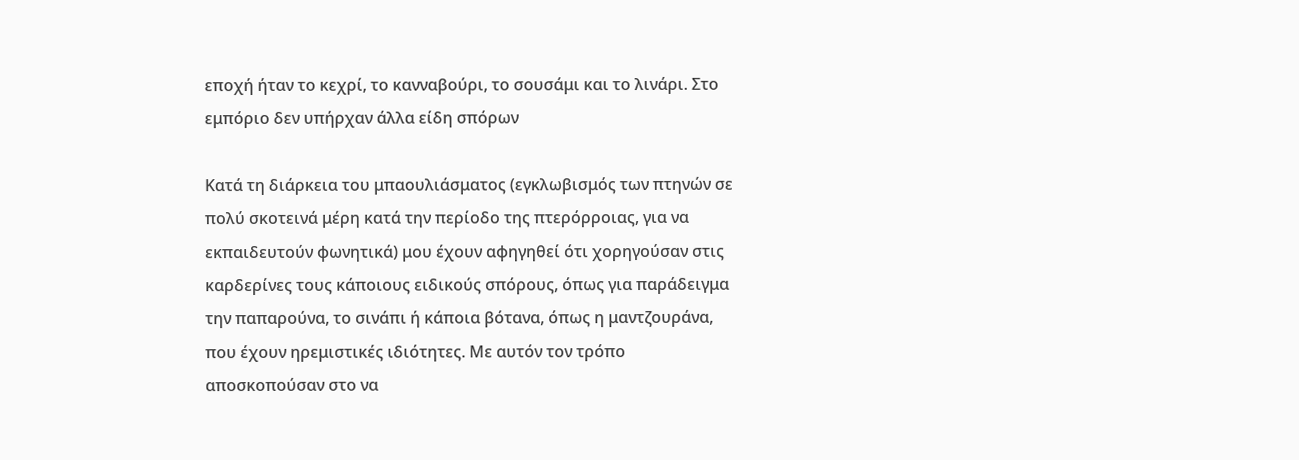εποχή ήταν το κεχρί, το κανναβούρι, το σουσάμι και το λινάρι. Στο εμπόριο δεν υπήρχαν άλλα είδη σπόρων

Κατά τη διάρκεια του μπαουλιάσματος (εγκλωβισμός των πτηνών σε πολύ σκοτεινά μέρη κατά την περίοδο της πτερόρροιας, για να εκπαιδευτούν φωνητικά) μου έχουν αφηγηθεί ότι χορηγούσαν στις καρδερίνες τους κάποιους ειδικούς σπόρους, όπως για παράδειγμα την παπαρούνα, το σινάπι ή κάποια βότανα, όπως η μαντζουράνα, που έχουν ηρεμιστικές ιδιότητες. Με αυτόν τον τρόπο αποσκοπούσαν στο να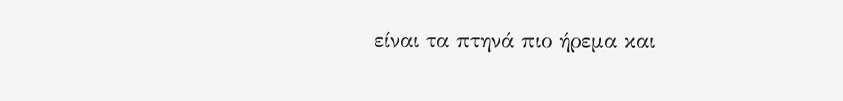είναι τα πτηνά πιο ήρεμα και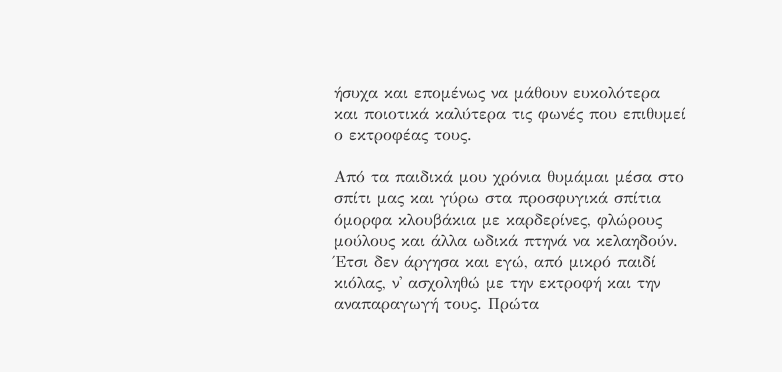ήσυχα και επομένως να μάθουν ευκολότερα και ποιοτικά καλύτερα τις φωνές που επιθυμεί ο εκτροφέας τους.

Από τα παιδικά μου χρόνια θυμάμαι μέσα στο σπίτι μας και γύρω στα προσφυγικά σπίτια όμορφα κλουβάκια με καρδερίνες, φλώρους μούλους και άλλα ωδικά πτηνά να κελαηδούν. Έτσι δεν άργησα και εγώ, από μικρό παιδί κιόλας, ν' ασχοληθώ με την εκτροφή και την αναπαραγωγή τους. Πρώτα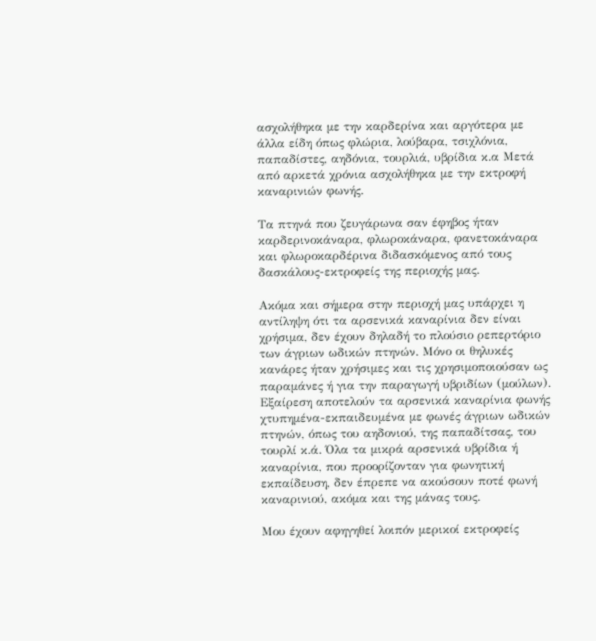ασχολήθηκα με την καρδερίνα και αργότερα με άλλα είδη όπως φλώρια, λούβαρα, τσιχλόνια, παπαδίστες, αηδόνια, τουρλιά, υβρίδια κ.α Μετά από αρκετά χρόνια ασχολήθηκα με την εκτροφή καναρινιών φωνής.

Τα πτηνά που ζευγάρωνα σαν έφηβος ήταν καρδερινοκάναρα, φλωροκάναρα, φανετοκάναρα και φλωροκαρδέρινα διδασκόμενος από τους δασκάλους-εκτροφείς της περιοχής μας.

Ακόμα και σήμερα στην περιοχή μας υπάρχει η αντίληψη ότι τα αρσενικά καναρίνια δεν είναι χρήσιμα, δεν έχουν δηλαδή το πλούσιο ρεπερτόριο των άγριων ωδικών πτηνών. Μόνο οι θηλυκές κανάρες ήταν χρήσιμες και τις χρησιμοποιούσαν ως παραμάνες ή για την παραγωγή υβριδίων (μούλων). Εξαίρεση αποτελούν τα αρσενικά καναρίνια φωνής χτυπημένα-εκπαιδευμένα με φωνές άγριων ωδικών πτηνών, όπως του αηδονιού, της παπαδίτσας, του τουρλί κ.ά. Όλα τα μικρά αρσενικά υβρίδια ή καναρίνια, που προορίζονταν για φωνητική εκπαίδευση, δεν έπρεπε να ακούσουν ποτέ φωνή καναρινιού, ακόμα και της μάνας τους.

Μου έχουν αφηγηθεί λοιπόν μερικοί εκτροφείς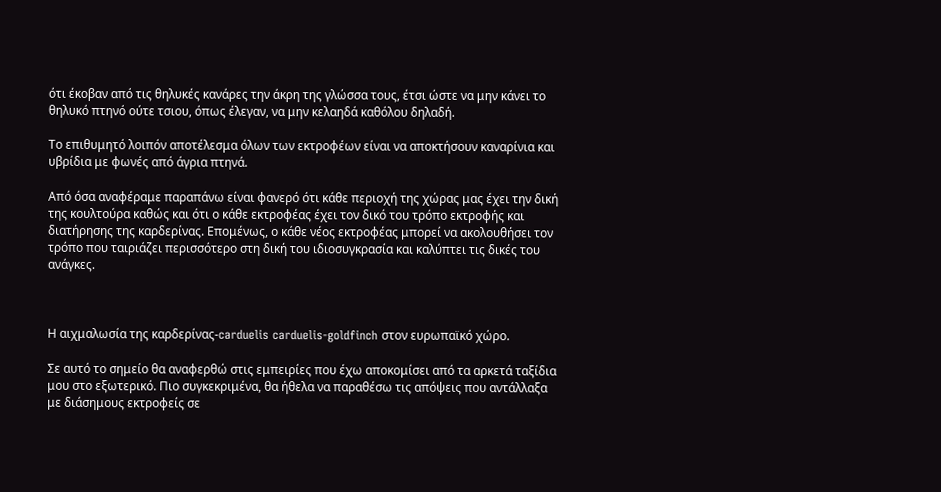ότι έκοβαν από τις θηλυκές κανάρες την άκρη της γλώσσα τους, έτσι ώστε να μην κάνει το θηλυκό πτηνό ούτε τσιου, όπως έλεγαν, να μην κελαηδά καθόλου δηλαδή.

Το επιθυμητό λοιπόν αποτέλεσμα όλων των εκτροφέων είναι να αποκτήσουν καναρίνια και υβρίδια με φωνές από άγρια πτηνά.

Από όσα αναφέραμε παραπάνω είναι φανερό ότι κάθε περιοχή της χώρας μας έχει την δική της κουλτούρα καθώς και ότι ο κάθε εκτροφέας έχει τον δικό του τρόπο εκτροφής και διατήρησης της καρδερίνας. Επομένως, ο κάθε νέος εκτροφέας μπορεί να ακολουθήσει τον τρόπο που ταιριάζει περισσότερο στη δική του ιδιοσυγκρασία και καλύπτει τις δικές του ανάγκες.



Η αιχμαλωσία της καρδερίνας-carduelis carduelis-goldfinch στον ευρωπαϊκό χώρο.

Σε αυτό το σημείο θα αναφερθώ στις εμπειρίες που έχω αποκομίσει από τα αρκετά ταξίδια μου στο εξωτερικό. Πιο συγκεκριμένα, θα ήθελα να παραθέσω τις απόψεις που αντάλλαξα με διάσημους εκτροφείς σε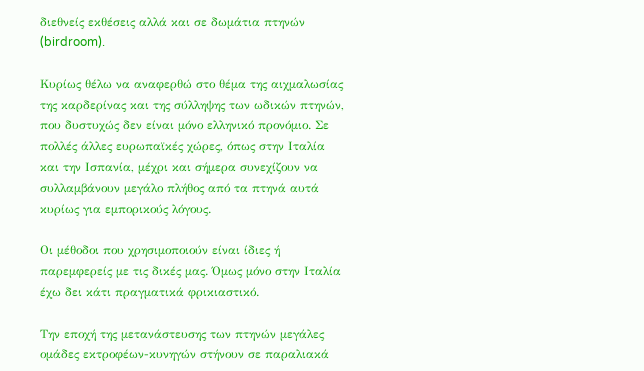διεθνείς εκθέσεις αλλά και σε δωμάτια πτηνών (birdroom).

Κυρίως θέλω να αναφερθώ στο θέμα της αιχμαλωσίας της καρδερίνας και της σύλληψης των ωδικών πτηνών, που δυστυχώς δεν είναι μόνο ελληνικό προνόμιο. Σε πολλές άλλες ευρωπαϊκές χώρες, όπως στην Ιταλία και την Ισπανία, μέχρι και σήμερα συνεχίζουν να συλλαμβάνουν μεγάλο πλήθος από τα πτηνά αυτά κυρίως για εμπορικούς λόγους.

Οι μέθοδοι που χρησιμοποιούν είναι ίδιες ή παρεμφερείς με τις δικές μας. Όμως μόνο στην Ιταλία έχω δει κάτι πραγματικά φρικιαστικό.

Την εποχή της μετανάστευσης των πτηνών μεγάλες ομάδες εκτροφέων-κυνηγών στήνουν σε παραλιακά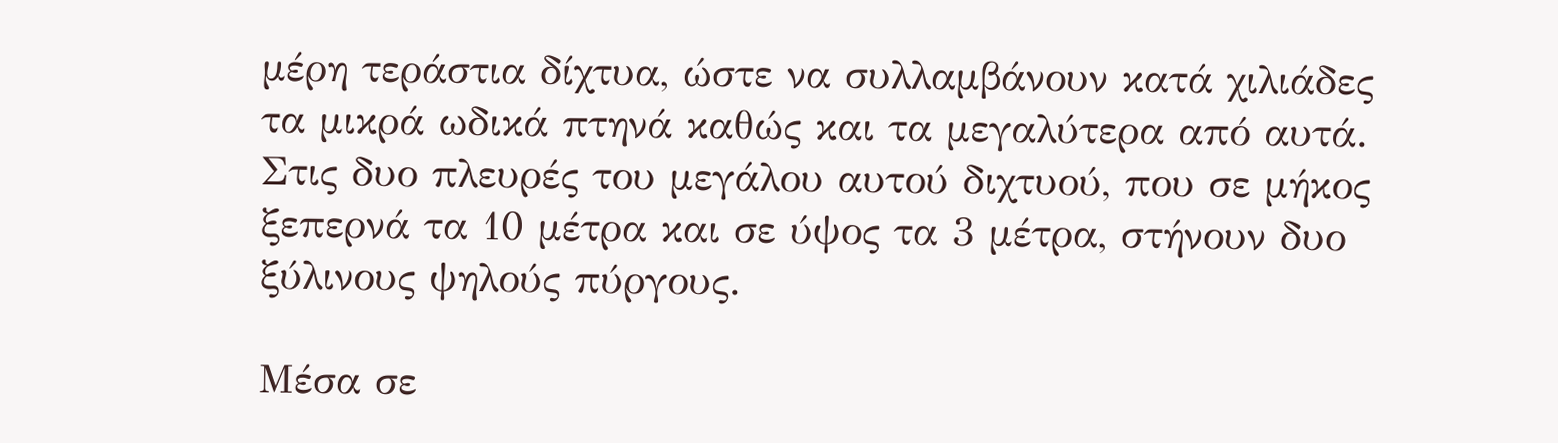μέρη τεράστια δίχτυα, ώστε να συλλαμβάνουν κατά χιλιάδες τα μικρά ωδικά πτηνά καθώς και τα μεγαλύτερα από αυτά. Στις δυο πλευρές του μεγάλου αυτού διχτυού, που σε μήκος ξεπερνά τα 10 μέτρα και σε ύψος τα 3 μέτρα, στήνουν δυο ξύλινους ψηλούς πύργους.

Μέσα σε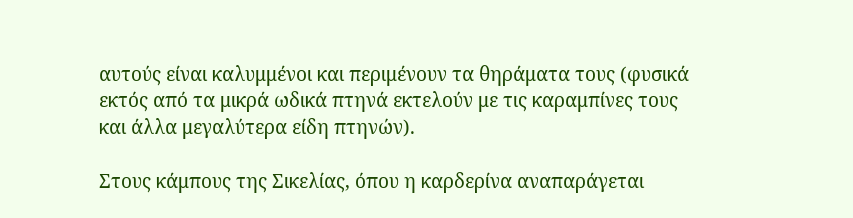αυτούς είναι καλυμμένοι και περιμένουν τα θηράματα τους (φυσικά εκτός από τα μικρά ωδικά πτηνά εκτελούν με τις καραμπίνες τους και άλλα μεγαλύτερα είδη πτηνών).

Στους κάμπους της Σικελίας, όπου η καρδερίνα αναπαράγεται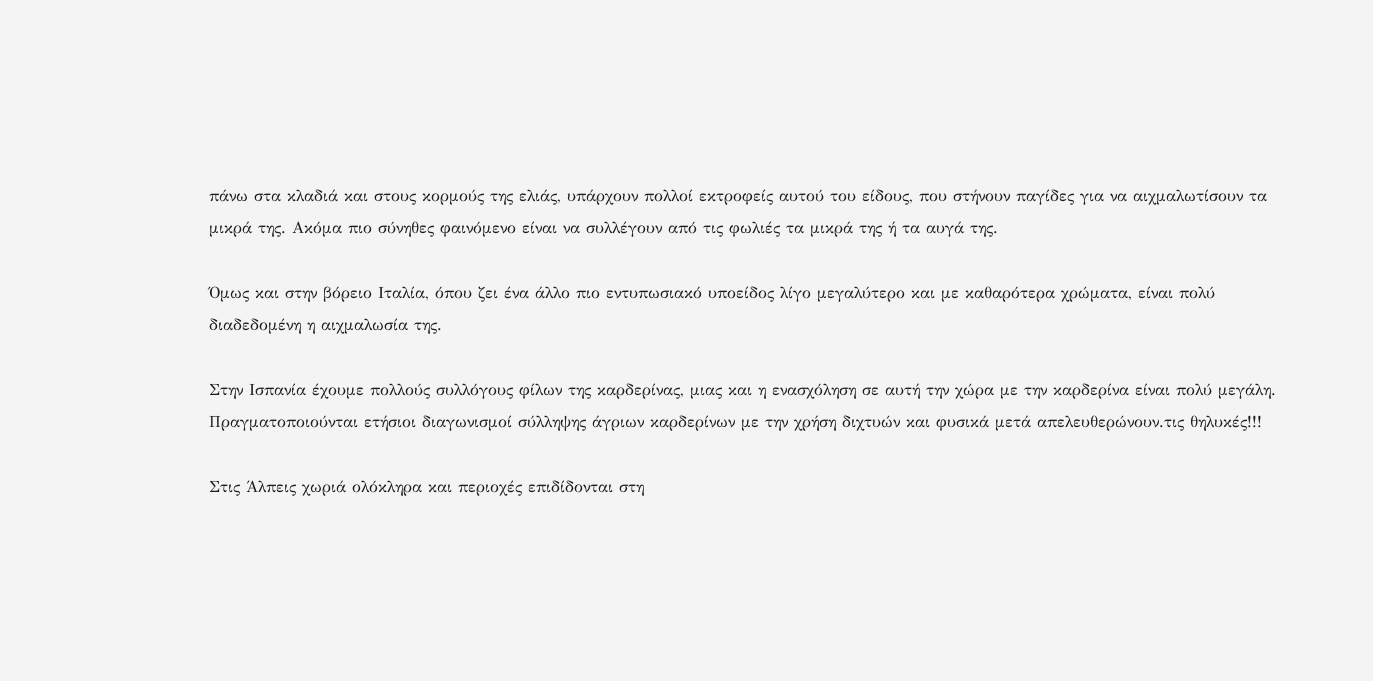πάνω στα κλαδιά και στους κορμούς της ελιάς, υπάρχουν πολλοί εκτροφείς αυτού του είδους, που στήνουν παγίδες για να αιχμαλωτίσουν τα μικρά της. Ακόμα πιο σύνηθες φαινόμενο είναι να συλλέγουν από τις φωλιές τα μικρά της ή τα αυγά της.

Όμως και στην βόρειο Ιταλία, όπου ζει ένα άλλο πιο εντυπωσιακό υποείδος λίγο μεγαλύτερο και με καθαρότερα χρώματα, είναι πολύ διαδεδομένη η αιχμαλωσία της.

Στην Ισπανία έχουμε πολλούς συλλόγους φίλων της καρδερίνας, μιας και η ενασχόληση σε αυτή την χώρα με την καρδερίνα είναι πολύ μεγάλη. Πραγματοποιούνται ετήσιοι διαγωνισμοί σύλληψης άγριων καρδερίνων με την χρήση διχτυών και φυσικά μετά απελευθερώνουν.τις θηλυκές!!!

Στις Άλπεις χωριά ολόκληρα και περιοχές επιδίδονται στη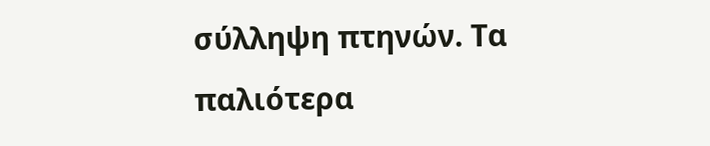σύλληψη πτηνών. Τα παλιότερα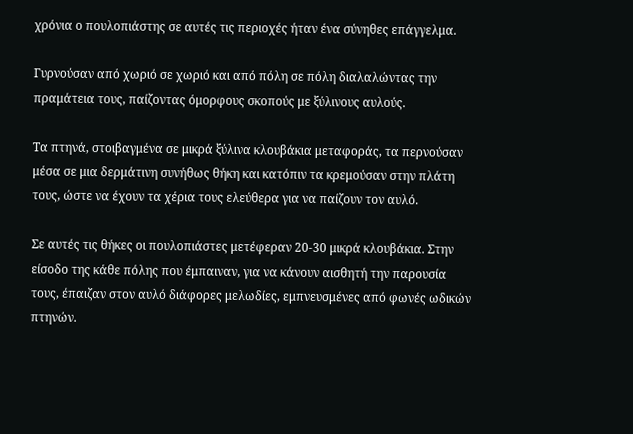χρόνια ο πουλοπιάστης σε αυτές τις περιοχές ήταν ένα σύνηθες επάγγελμα.

Γυρνούσαν από χωριό σε χωριό και από πόλη σε πόλη διαλαλώντας την πραμάτεια τους, παίζοντας όμορφους σκοπούς με ξύλινους αυλούς.

Τα πτηνά, στοιβαγμένα σε μικρά ξύλινα κλουβάκια μεταφοράς, τα περνούσαν μέσα σε μια δερμάτινη συνήθως θήκη και κατόπιν τα κρεμούσαν στην πλάτη τους, ώστε να έχουν τα χέρια τους ελεύθερα για να παίζουν τον αυλό.

Σε αυτές τις θήκες οι πουλοπιάστες μετέφεραν 20-30 μικρά κλουβάκια. Στην είσοδο της κάθε πόλης που έμπαιναν, για να κάνουν αισθητή την παρουσία τους, έπαιζαν στον αυλό διάφορες μελωδίες, εμπνευσμένες από φωνές ωδικών πτηνών.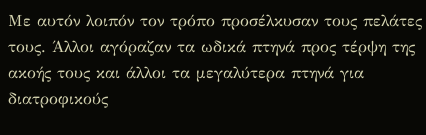Με αυτόν λοιπόν τον τρόπο προσέλκυσαν τους πελάτες τους. Άλλοι αγόραζαν τα ωδικά πτηνά προς τέρψη της ακοής τους και άλλοι τα μεγαλύτερα πτηνά για διατροφικούς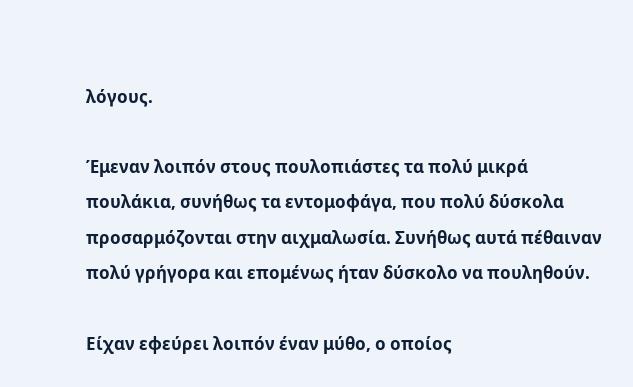λόγους.

Έμεναν λοιπόν στους πουλοπιάστες τα πολύ μικρά πουλάκια, συνήθως τα εντομοφάγα, που πολύ δύσκολα προσαρμόζονται στην αιχμαλωσία. Συνήθως αυτά πέθαιναν πολύ γρήγορα και επομένως ήταν δύσκολο να πουληθούν.

Είχαν εφεύρει λοιπόν έναν μύθο, ο οποίος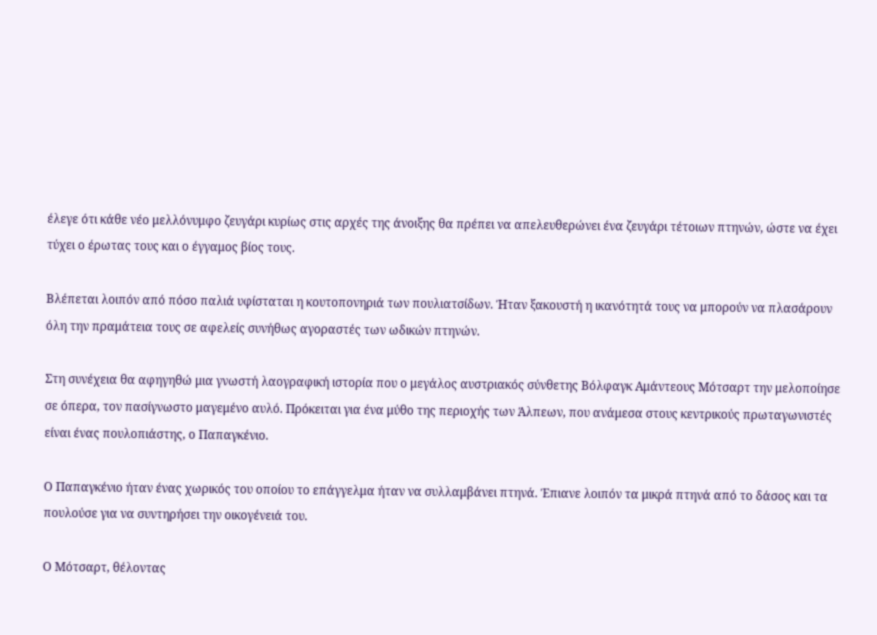έλεγε ότι κάθε νέο μελλόνυμφο ζευγάρι κυρίως στις αρχές της άνοιξης θα πρέπει να απελευθερώνει ένα ζευγάρι τέτοιων πτηνών, ώστε να έχει τύχει ο έρωτας τους και ο έγγαμος βίος τους.

Βλέπεται λοιπόν από πόσο παλιά υφίσταται η κουτοπονηριά των πουλιατσίδων. Ήταν ξακουστή η ικανότητά τους να μπορούν να πλασάρουν όλη την πραμάτεια τους σε αφελείς συνήθως αγοραστές των ωδικών πτηνών.

Στη συνέχεια θα αφηγηθώ μια γνωστή λαογραφική ιστορία που ο μεγάλος αυστριακός σύνθετης Βόλφαγκ Αμάντεους Μότσαρτ την μελοποίησε σε όπερα, τον πασίγνωστο μαγεμένο αυλό. Πρόκειται για ένα μύθο της περιοχής των Άλπεων, που ανάμεσα στους κεντρικούς πρωταγωνιστές είναι ένας πουλοπιάστης, ο Παπαγκένιο.

Ο Παπαγκένιο ήταν ένας χωρικός του οποίου το επάγγελμα ήταν να συλλαμβάνει πτηνά. Έπιανε λοιπόν τα μικρά πτηνά από το δάσος και τα πουλούσε για να συντηρήσει την οικογένειά του.

Ο Μότσαρτ, θέλοντας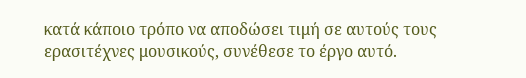κατά κάποιο τρόπο να αποδώσει τιμή σε αυτούς τους ερασιτέχνες μουσικούς, συνέθεσε το έργο αυτό.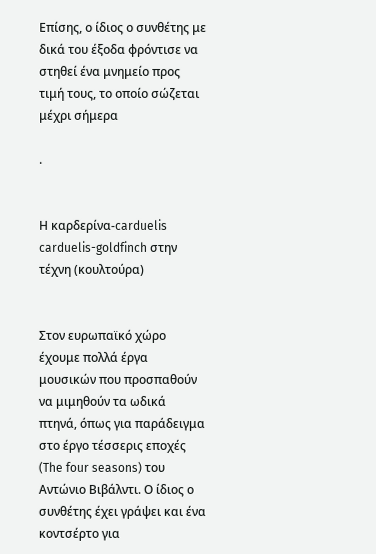Επίσης, ο ίδιος ο συνθέτης με δικά του έξοδα φρόντισε να στηθεί ένα μνημείο προς τιμή τους, το οποίο σώζεται μέχρι σήμερα

.


Η καρδερίνα-carduelis carduelis-goldfinch στην τέχνη (κουλτούρα)


Στον ευρωπαϊκό χώρο έχουμε πολλά έργα μουσικών που προσπαθούν να μιμηθούν τα ωδικά πτηνά, όπως για παράδειγμα στο έργο τέσσερις εποχές (The four seasons) του Αντώνιο Βιβάλντι. Ο ίδιος ο συνθέτης έχει γράψει και ένα κοντσέρτο για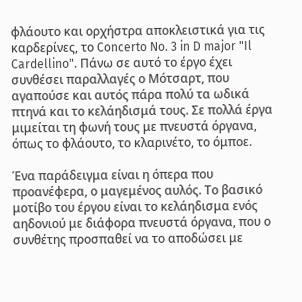φλάουτο και ορχήστρα αποκλειστικά για τις καρδερίνες, το Concerto No. 3 in D major "Il Cardellino". Πάνω σε αυτό το έργο έχει συνθέσει παραλλαγές ο Μότσαρτ, που αγαπούσε και αυτός πάρα πολύ τα ωδικά πτηνά και το κελάηδισμά τους. Σε πολλά έργα μιμείται τη φωνή τους με πνευστά όργανα, όπως το φλάουτο, το κλαρινέτο, το όμποε.

Ένα παράδειγμα είναι η όπερα που προανέφερα, ο μαγεμένος αυλός. Το βασικό μοτίβο του έργου είναι το κελάηδισμα ενός αηδονιού με διάφορα πνευστά όργανα, που ο συνθέτης προσπαθεί να το αποδώσει με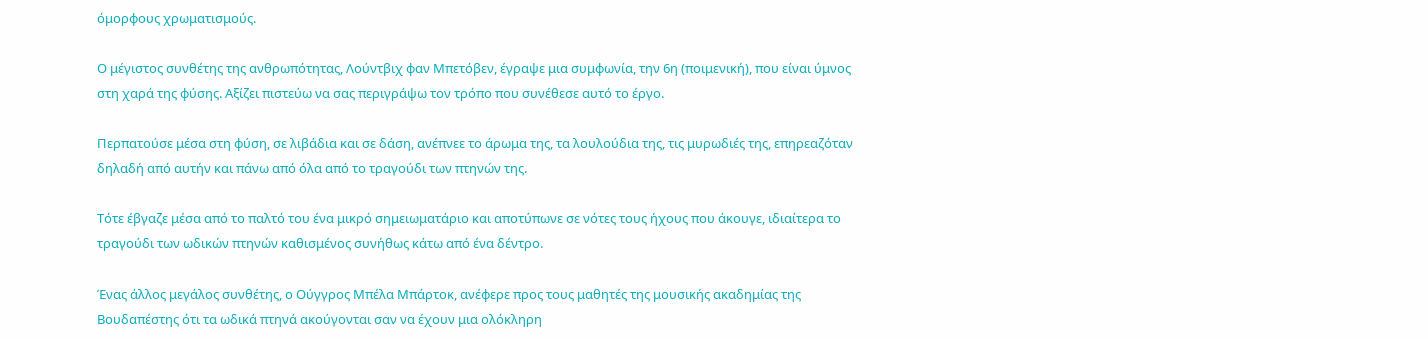όμορφους χρωματισμούς.

Ο μέγιστος συνθέτης της ανθρωπότητας, Λούντβιχ φαν Μπετόβεν, έγραψε μια συμφωνία, την 6η (ποιμενική), που είναι ύμνος στη χαρά της φύσης. Αξίζει πιστεύω να σας περιγράψω τον τρόπο που συνέθεσε αυτό το έργο.

Περπατούσε μέσα στη φύση, σε λιβάδια και σε δάση, ανέπνεε το άρωμα της, τα λουλούδια της, τις μυρωδιές της, επηρεαζόταν δηλαδή από αυτήν και πάνω από όλα από το τραγούδι των πτηνών της.

Τότε έβγαζε μέσα από το παλτό του ένα μικρό σημειωματάριο και αποτύπωνε σε νότες τους ήχους που άκουγε, ιδιαίτερα το τραγούδι των ωδικών πτηνών καθισμένος συνήθως κάτω από ένα δέντρο.

Ένας άλλος μεγάλος συνθέτης, ο Ούγγρος Μπέλα Μπάρτοκ, ανέφερε προς τους μαθητές της μουσικής ακαδημίας της Βουδαπέστης ότι τα ωδικά πτηνά ακούγονται σαν να έχουν μια ολόκληρη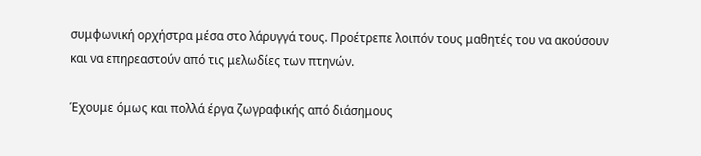συμφωνική ορχήστρα μέσα στο λάρυγγά τους. Προέτρεπε λοιπόν τους μαθητές του να ακούσουν και να επηρεαστούν από τις μελωδίες των πτηνών.

Έχουμε όμως και πολλά έργα ζωγραφικής από διάσημους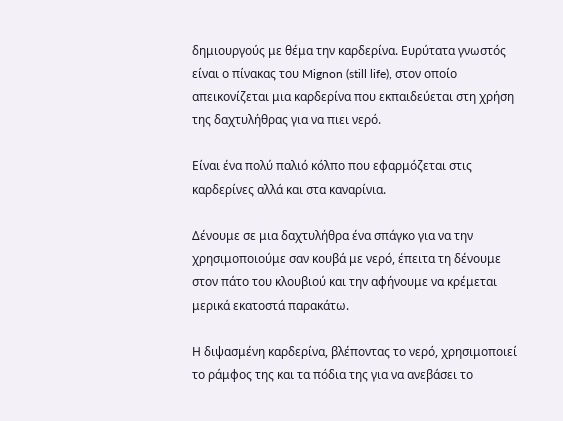δημιουργούς με θέμα την καρδερίνα. Ευρύτατα γνωστός είναι ο πίνακας του Mignon (still life), στον οποίο απεικονίζεται μια καρδερίνα που εκπαιδεύεται στη χρήση της δαχτυλήθρας για να πιει νερό.

Είναι ένα πολύ παλιό κόλπο που εφαρμόζεται στις καρδερίνες αλλά και στα καναρίνια.

Δένουμε σε μια δαχτυλήθρα ένα σπάγκο για να την χρησιμοποιούμε σαν κουβά με νερό, έπειτα τη δένουμε στον πάτο του κλουβιού και την αφήνουμε να κρέμεται μερικά εκατοστά παρακάτω.

Η διψασμένη καρδερίνα, βλέποντας το νερό, χρησιμοποιεί το ράμφος της και τα πόδια της για να ανεβάσει το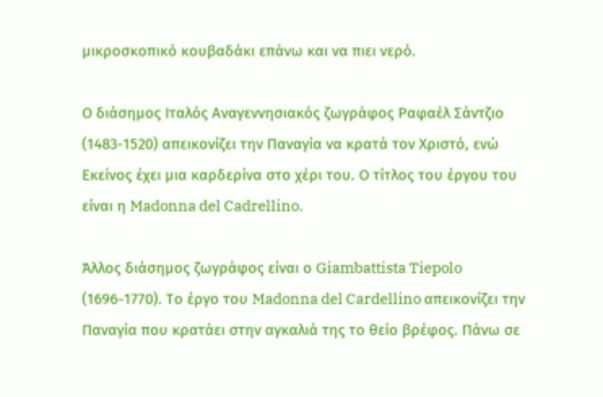μικροσκοπικό κουβαδάκι επάνω και να πιει νερό.

Ο διάσημος Ιταλός Αναγεννησιακός ζωγράφος Ραφαέλ Σάντζιο (1483-1520) απεικονίζει την Παναγία να κρατά τον Χριστό, ενώ Εκείνος έχει μια καρδερίνα στο χέρι του. Ο τίτλος του έργου του είναι η Madonna del Cadrellino.

Άλλος διάσημος ζωγράφος είναι ο Giambattista Tiepolo (1696-1770). Το έργο του Madonna del Cardellino απεικονίζει την Παναγία που κρατάει στην αγκαλιά της το θείο βρέφος. Πάνω σε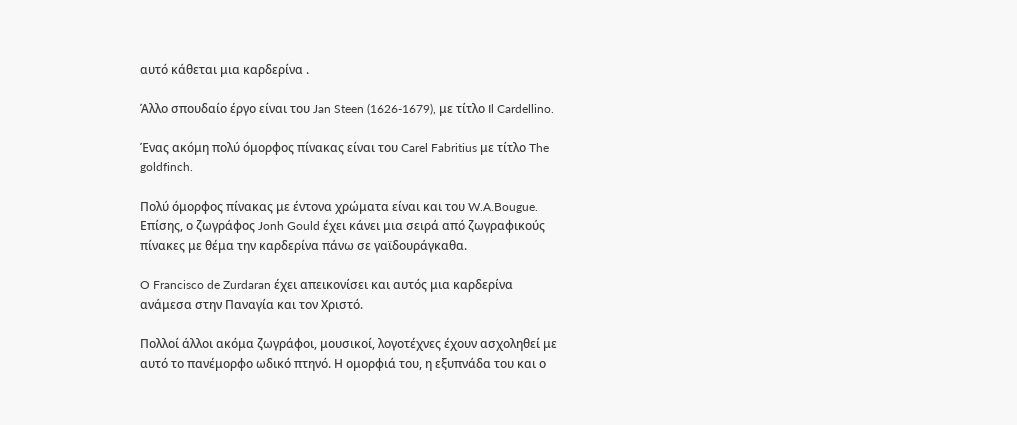αυτό κάθεται μια καρδερίνα .

Άλλο σπουδαίο έργο είναι του Jan Steen (1626-1679), με τίτλο Il Cardellino.

Ένας ακόμη πολύ όμορφος πίνακας είναι του Carel Fabritius με τίτλο The goldfinch.

Πολύ όμορφος πίνακας με έντονα χρώματα είναι και του W.A.Bougue. Επίσης, ο ζωγράφος Jonh Gould έχει κάνει μια σειρά από ζωγραφικούς πίνακες με θέμα την καρδερίνα πάνω σε γαϊδουράγκαθα.

O Francisco de Zurdaran έχει απεικονίσει και αυτός μια καρδερίνα ανάμεσα στην Παναγία και τον Χριστό.

Πολλοί άλλοι ακόμα ζωγράφοι, μουσικοί, λογοτέχνες έχουν ασχοληθεί με αυτό το πανέμορφο ωδικό πτηνό. Η ομορφιά του, η εξυπνάδα του και ο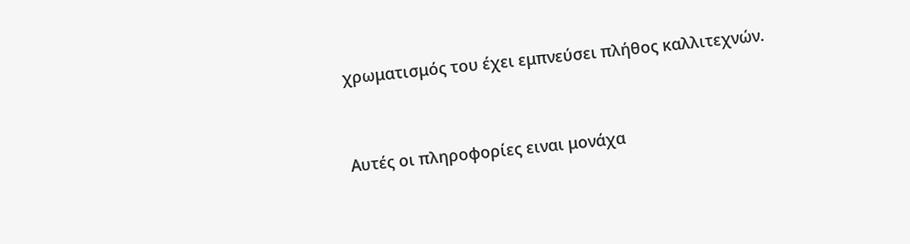χρωματισμός του έχει εμπνεύσει πλήθος καλλιτεχνών.



Αυτές οι πληροφορίες ειναι μονάχα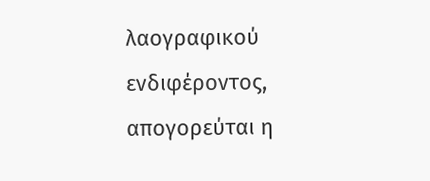λαογραφικού ενδιφέροντος, απογορεύται η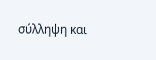σύλληψη και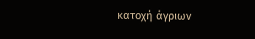κατοχή άγριων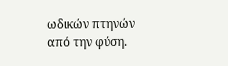ωδικών πτηνών από την φύση.